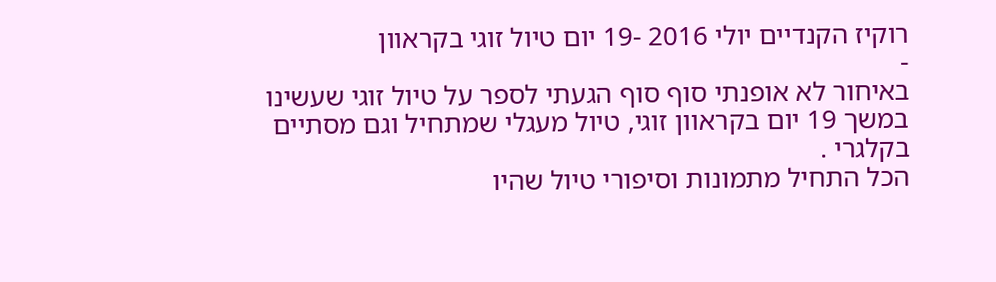רוקיז הקנדיים יולי 2016 -19 יום טיול זוגי בקראוון
-
באיחור לא אופנתי סוף סוף הגעתי לספר על טיול זוגי שעשינו במשך 19 יום בקראוון זוגי, טיול מעגלי שמתחיל וגם מסתיים בקלגרי .
הכל התחיל מתמונות וסיפורי טיול שהיו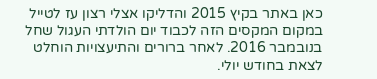כאן באתר בקיץ 2015 והדליקו אצלי רצון עז לטייל במקום המקסים הזה לכבוד יום הולדתי העגול שחל בנובמבר 2016. לאחר ברורים והתיעצויות הוחלט לצאת בחודש יולי.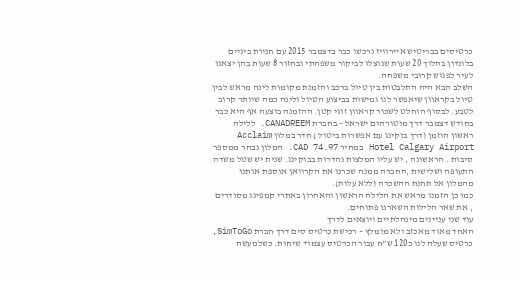כרטיסים בבריטיש איירוויז נרכשו כבר בדצמבר 2015 עם חניות ביניים בלונדון בהלוך 20 שעות שנוצלו לביקור משפחתי ובחזור 8 שעות בהן יצאנו לעיר לפגוש קרובי משפחה.
השלב הבא היה התלבטות בין טיול ברכב והזמנת מקומות לינה מראש לבין טיול בקראוון שיאפשר לנו גמישות בביצוע הטיול ולינה כמה שיותר קרוב לטבע. לבסוף הוחלט לשכור קראוון זוגי קטן. ההזמנה בוצעה אף היא כבר בחודש דצמבר דרך מוטורהום ישראל – בחברת CANADREEM. ללילה ראשון הוזמן (דרך בוקינג עם אפשרות ביטול ) חדר במלון Acclaim Hotel Calgary Airport במחיר CAD 74.97. המלון נבחר ממספר סיבות . הראשונה , יש עליו המלצות נהדרות בבוקינג. שנית יש שטל משדה התעופה ושלישית ,החברה ממנה שכרנו את הקרוואן אוספת אותנו מהמלון אל תחנת ההשכרה (ללא עלות).
כמו כן הזמנו מראש את הלילה הראשון והאחרון באתרי קמפינג מסודרים , את שאר הלילות השארנו פתוחים.
עוד שני עניינים מינהלתיים ויוצאים לדרך
האחד מאוד מאכזב ולא מומלץ – רכישת כרטיס סים דרך חברת SimToGo, כרטיס שעלה לנו כ120 ש”ח עבור הכרטיס עצמו+ שיחות. כשלמעשה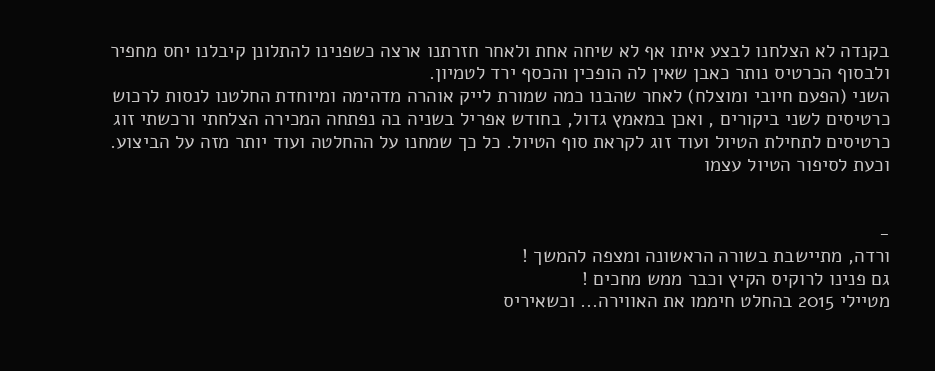בקנדה לא הצלחנו לבצע איתו אף לא שיחה אחת ולאחר חזרתנו ארצה כשפנינו להתלונן קיבלנו יחס מחפיר ולבסוף הכרטיס נותר כאבן שאין לה הופכין והכסף ירד לטמיון.
השני (הפעם חיובי ומוצלח) לאחר שהבנו כמה שמורת לייק אוהרה מדהימה ומיוחדת החלטנו לנסות לרכוש כרטיסים לשני ביקורים , ואכן במאמץ גדול, בחודש אפריל בשניה בה נפתחה המכירה הצלחתי ורכשתי זוג כרטיסים לתחילת הטיול ועוד זוג לקראת סוף הטיול. כל כך שמחנו על ההחלטה ועוד יותר מזה על הביצוע.
וכעת לסיפור הטיול עצמו


-
ורדה, מתיישבת בשורה הראשונה ומצפה להמשך !
גם פנינו לרוקיס הקיץ וכבר ממש מחכים !
מטיילי 2015 בהחלט חיממו את האווירה... וכשאיריס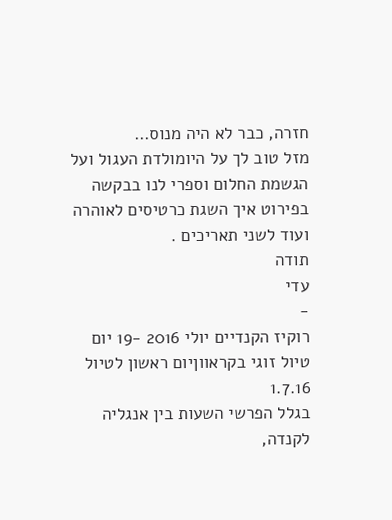חזרה, כבר לא היה מנוס…
מזל טוב לך על היומולדת העגול ועל הגשמת החלום וספרי לנו בבקשה בפירוט איך השגת כרטיסים לאוהרה ועוד לשני תאריכים .
תודה
עדי
-
רוקיז הקנדיים יולי 2016 -19 יום טיול זוגי בקראווןיום ראשון לטיול 1.7.16
בגלל הפרשי השעות בין אנגליה לקנדה,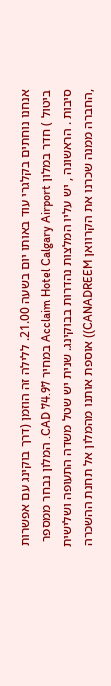אנחנו נוחתים בקלגרי עוד באותו יום בשעה 21.00. ללילה זה הוזמן (דרך בוקינג עם אפשרות ביטול ) חדר במלון Acclaim Hotel Calgary Airport במחיר CAD 74.97. המלון נבחר ממספר סיבות . הראשונה , יש עליו המלצות נהדרות בבוקינג. שנית יש שטל משדה התעופה ושלישית ,החברה ממנה שכרנו את הקרוואן CANADREEM)) אוספת אותנו מהמלון אל תחנת ההשכרה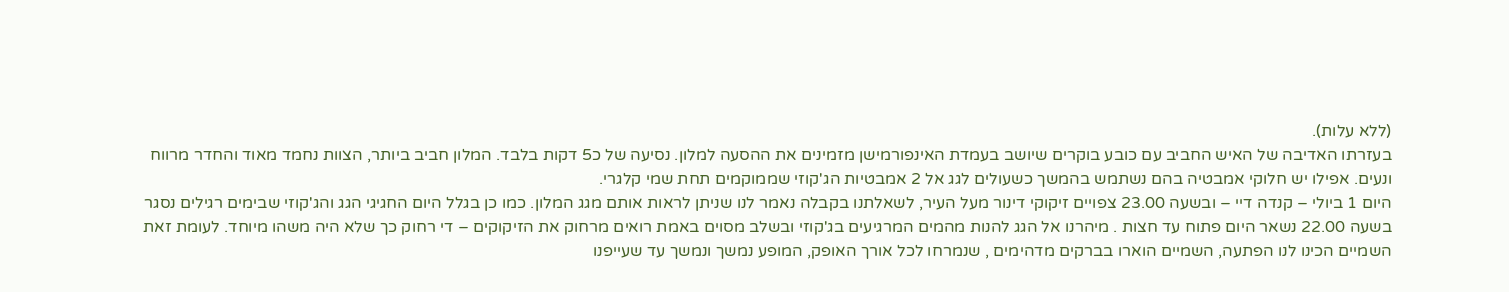(ללא עלות).
בעזרתו האדיבה של האיש החביב עם כובע בוקרים שיושב בעמדת האינפורמישן מזמינים את ההסעה למלון. נסיעה של כ5 דקות בלבד. המלון חביב ביותר, הצוות נחמד מאוד והחדר מרווח ונעים. אפילו יש חלוקי אמבטיה בהם נשתמש בהמשך כשעולים לגג אל 2 אמבטיות הג'קוזי שממוקמים תחת שמי קלגרי.
היום 1 ביולי – קנדה דיי – ובשעה 23.00 צפויים זיקוקי דינור מעל העיר, לשאלתנו בקבלה נאמר לנו שניתן לראות אותם מגג המלון. כמו כן בגלל היום החגיגי הגג והג'קוזי שבימים רגילים נסגר בשעה 22.00 נשאר היום פתוח עד חצות . מיהרנו אל הגג להנות מהמים המרגיעים בג'קוזי ובשלב מסוים באמת רואים מרחוק את הזיקוקים – די רחוק כך שלא היה משהו מיוחד. לעומת זאת השמיים הכינו לנו הפתעה, השמיים הוארו בברקים מדהימים , שנמרחו לכל אורך האופק, המופע נמשך ונמשך עד שעייפנו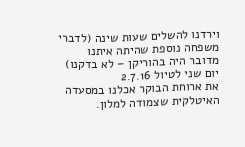וירדנו להשלים שעות שינה (לדברי משפחה נוספת שהיתה איתנו מדובר היה בהוריקן – לא בדקנו)
יום שני לטיול 2.7.16
את ארוחת הבוקר אכלנו במסעדה האיטלקית שצמודה למלון.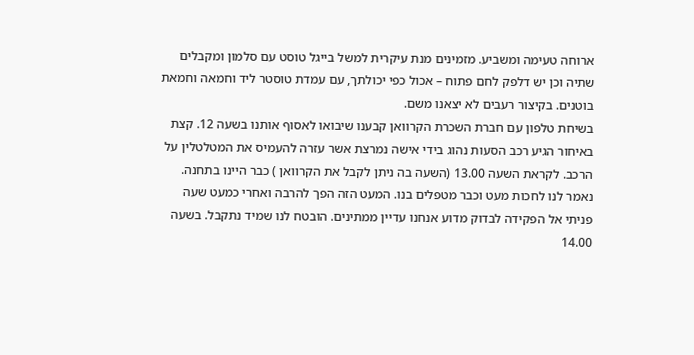ארוחה טעימה ומשביע. מזמינים מנת עיקרית למשל בייגל טוסט עם סלמון ומקבלים שתיה וכן יש דלפק לחם פתוח – אכול כפי יכולתך, עם עמדת טוסטר ליד וחמאה וחמאת בוטנים. בקיצור רעבים לא יצאנו משם.
בשיחת טלפון עם חברת השכרת הקרוואן קבענו שיבואו לאסוף אותנו בשעה 12. קצת באיחור הגיע רכב הסעות נהוג בידי אישה נמרצת אשר עזרה להעמיס את המטלטלין על הרכב. לקראת השעה 13.00 (השעה בה ניתן לקבל את הקרוואן ) כבר היינו בתחנה. נאמר לנו לחכות מעט וכבר מטפלים בנו. המעט הזה הפך להרבה ואחרי כמעט שעה פניתי אל הפקידה לבדוק מדוע אנחנו עדיין ממתינים. הובטח לנו שמיד נתקבל. בשעה 14.00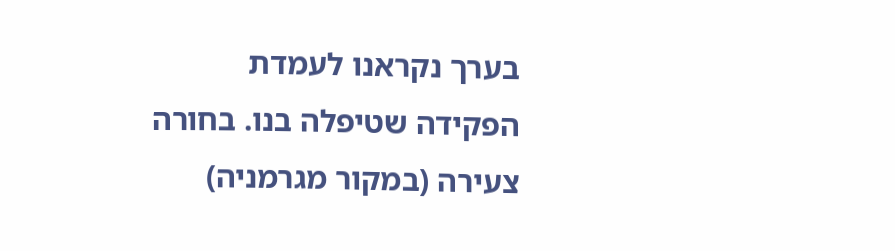בערך נקראנו לעמדת הפקידה שטיפלה בנו. בחורה צעירה (במקור מגרמניה)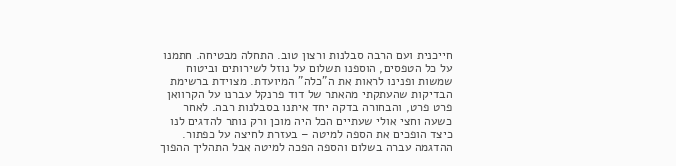חייכנית ועם הרבה סבלנות ורצון טוב. התחלה מבטיחה. חתמנו על כל הטפסים, הוספנו תשלום על נוזל לשירותים וביטוח שמשות ופנינו לראות את ה"כלה" המיועדת. מצוידת ברשימת הבדיקות שהעתקתי מהאתר של דוד פרנקל עברנו על הקרוואן פרט פרט, והבחורה בדקה יחד איתנו בסבלנות רבה. לאחר כשעה וחצי אולי שעתיים הכל היה מוכן ורק נותר להדגים לנו כיצד הופכים את הספה למיטה – בעזרת לחיצה על כפתור. ההדגמה עברה בשלום והספה הפכה למיטה אבל התהליך ההפוך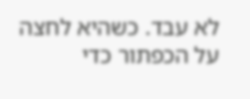לא עבד. כשהיא לחצה על הכפתור כדי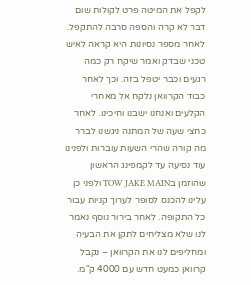לקפל את המיטה פרט לקולות שום דבר לא קרה והספה סרבה להתקפל. לאחר מספר נסיונות היא קראה לאיש טכני שבדק ואמר שיקח רק כמה רגעים וכבר יטפל בזה. וכך לאחר כבוד הקרוואן נלקח אל מאחרי הקלעים ואנחנו ישבנו וחיכינו. לאחר כחצי שעה של המתנה ניגשנו לברר מה קורה שהרי השעות עוברות ולפנינו עוד נסיעה עד לקמפינג הראשון שהוזמן בTOW JAKE MAIN ולפני כן עלינו להכנס לסופר לערוך קניות עבור כל התקופה. לאחר בירור נוסף נאמר לנו שלא מצליחים לתקן את הבעיה ומחליפים לנו את הקרוואן – נקבל קרוואן כמעט חדש עם 4000 ק"מ.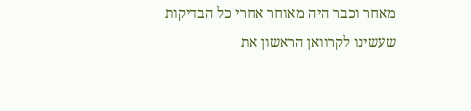מאחר וכבר היה מאוחר אחרי כל הבדיקות שעשינו לקרוואן הראשון את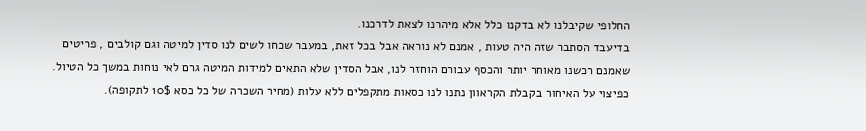החלופי שקיבלנו לא בדקנו כלל אלא מיהרנו לצאת לדרכנו.
בדיעבד הסתבר שזה היה טעות , אמנם לא נוראה אבל בכל זאת, במעבר שכחו לשים לנו סדין למיטה וגם קולבים , פריטים שאמנם רכשנו מאוחר יותר והכסף עבורם הוחזר לנו, אבל הסדין שלא התאים למידות המיטה גרם לאי נוחות במשך כל הטיול.
כפיצוי על האיחור בקבלת הקראוון נתנו לנו כסאות מתקפלים ללא עלות (מחיר השכרה של כל כסא 10$ לתקופה).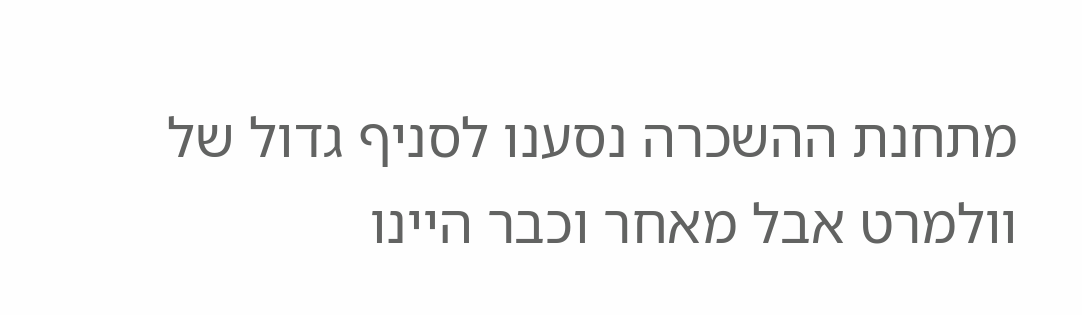מתחנת ההשכרה נסענו לסניף גדול של וולמרט אבל מאחר וכבר היינו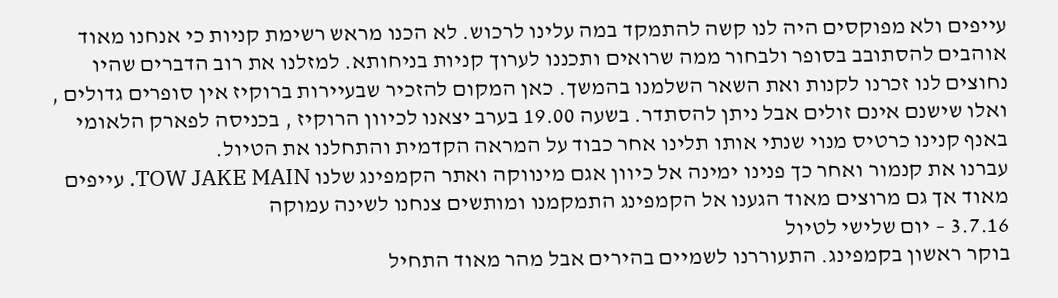עייפים ולא מפוקסים היה לנו קשה להתמקד במה עלינו לרכוש. לא הכנו מראש רשימת קניות כי אנחנו מאוד אוהבים להסתובב בסופר ולבחור ממה שרואים ותכננו לערוך קניות בניחותא. למזלנו את רוב הדברים שהיו נחוצים לנו זכרנו לקנות ואת השאר השלמנו בהמשך. כאן המקום להזכיר שבעיירות ברוקיז אין סופרים גדולים , ואלו שישנם אינם זולים אבל ניתן להסתדר. בשעה 19.00 בערב יצאנו לכיוון הרוקיז , בכניסה לפארק הלאומי באנף קנינו כרטיס מנוי שנתי אותו תלינו אחר כבוד על המראה הקדמית והתחלנו את הטיול.
עברנו את קנמור ואחר כך פנינו ימינה אל כיוון אגם מינווקה ואתר הקמפינג שלנו TOW JAKE MAIN. עייפים מאוד אך גם מרוצים מאוד הגענו אל הקמפינג התמקמנו ומותשים צנחנו לשינה עמוקה
3.7.16 – יום שלישי לטיול
בוקר ראשון בקמפינג. התעוררנו לשמיים בהירים אבל מהר מאוד התחיל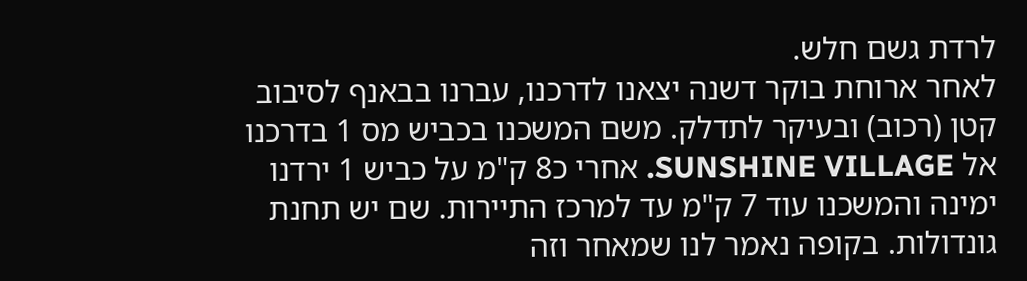לרדת גשם חלש.
לאחר ארוחת בוקר דשנה יצאנו לדרכנו, עברנו בבאנף לסיבוב קטן (רכוב) ובעיקר לתדלק. משם המשכנו בכביש מס 1 בדרכנו אל SUNSHINE VILLAGE. אחרי כ8 ק"מ על כביש 1 ירדנו ימינה והמשכנו עוד 7 ק"מ עד למרכז התיירות. שם יש תחנת גונדולות. בקופה נאמר לנו שמאחר וזה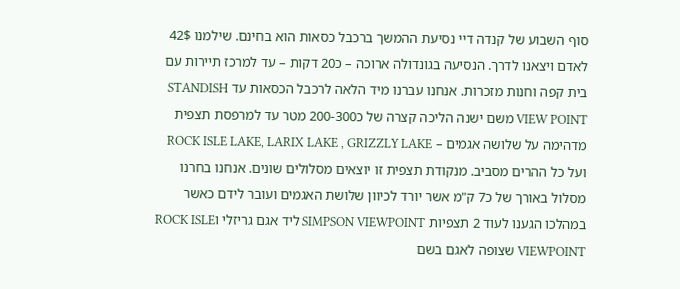סוף השבוע של קנדה דיי נסיעת ההמשך ברכבל כסאות הוא בחינם. שילמנו 42$ לאדם ויצאנו לדרך. הנסיעה בגונדולה ארוכה – כ20 דקות – עד למרכז תיירות עם בית קפה וחנות מזכרות. אנחנו עברנו מיד הלאה לרכבל הכסאות עד STANDISH VIEW POINT משם ישנה הליכה קצרה של כ200-300 מטר עד למרפסת תצפית מדהימה על שלושה אגמים – ROCK ISLE LAKE, LARIX LAKE , GRIZZLY LAKE ועל כל ההרים מסביב. מנקודת תצפית זו יוצאים מסלולים שונים. אנחנו בחרנו מסלול באורך של כ7 ק"מ אשר יורד לכיוון שלושת האגמים ועובר לידם כאשר במהלכו הגענו לעוד 2 תצפיות SIMPSON VIEWPOINT ליד אגם גריזלי וROCK ISLE VIEWPOINT שצופה לאגם בשם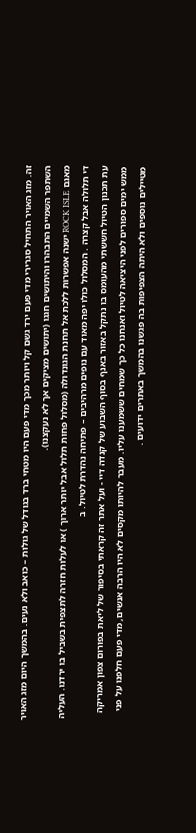זה. מזג האויר התחיל סגרירי מדי פעם ירד גשם קל ויותר מכך מדי פעם היו מטחי ברד בגודל של גולות – כואב ולא נעים. בהמשך היום מזג האויר השתפר השמיים התבהרו והיתושים חגגו (יתושים מציקים אך לא נעקצנו).
מאגם ROCK ISLE ישנה אפשרות ללכת אל תחנת הגונדולה (מסלול פחות תלול אבל יותר ארוך ) או לעלות חזרה לתצפית בשביל בו ירדנו. העליה די תלולה אבל קצרה . המסלול כולו יפה מאוד עם נופים מרהיבים – פתיחה נהדרת לטיול. ב
עת תכנון הטיול חששתי מהעומס בו נתקל באזור באנף בסוף השבוע של קנדה דיי - ועל אתר זה קראתי בסיפור של ליאת בפורום צפון אמריקה ממש ימים ספורים לפני היציאה לטיול ואנחנו כל כך שמחים ששמענו עליו. מעבר להיותו מקסים לא היו הרבה אנשים, מדי פעם חלפנו על פני מטיילים נוספים ולא היתה הצפיפות בה פגשנו בהמשך באתרים ידועים .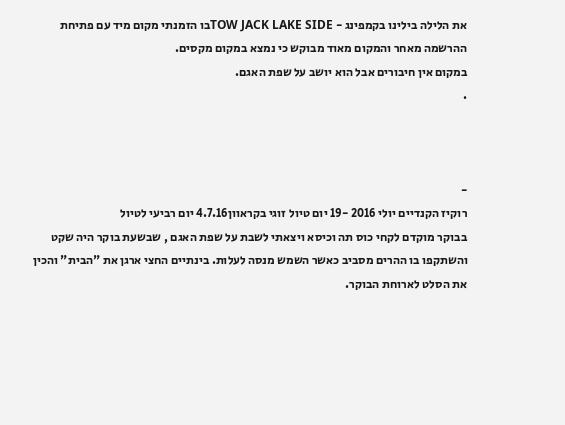את הלילה בילינו בקמפינג - TOW JACK LAKE SIDEבו הזמנתי מקום מיד עם פתיחת ההרשמה מאחר והמקום מאוד מבוקש כי נמצא במקום מקסים.
במקום אין חיבורים אבל הוא יושב על שפת האגם.
.



-
רוקיז הקנדיים יולי 2016 -19 יום טיול זוגי בקראוון4.7.16 יום רביעי לטיול
בבוקר מוקדם לקחי כוס תה וכיסא ויצאתי לשבת על שפת האגם , שבשעת בוקר היה שקט והשתקפו בו ההרים מסביב כאשר השמש מנסה לעלות. בינתיים החצי ארגן את "הבית" והכין את הסלט לארוחת הבוקר.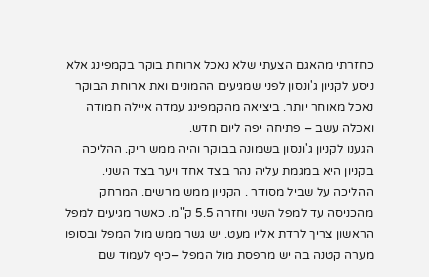כחזרתי מהאגם הצעתי שלא נאכל ארוחת בוקר בקמפינג אלא ניסע לקניון ג'ונסון לפני שמגיעים ההמונים ואת ארוחת הבוקר נאכל מאוחר יותר. ביציאה מהקמפינג עמדה איילה חמודה ואכלה עשב – פתיחה יפה ליום חדש.
הגענו לקניון ג'ונסון בשמונה בבוקר והיה ממש ריק. ההליכה בקניון היא במגמת עליה נהר בצד אחד ויער בצד השני. ההליכה על שביל מסודר . הקניון ממש מרשים. המרחק מהכניסה עד למפל השני וחזרה 5.5 ק"מ. כאשר מגיעים למפל הראשון צריך לרדת אליו מעט. יש גשר ממש מול המפל ובסופו מערה קטנה בה יש מרפסת מול המפל –כיף לעמוד שם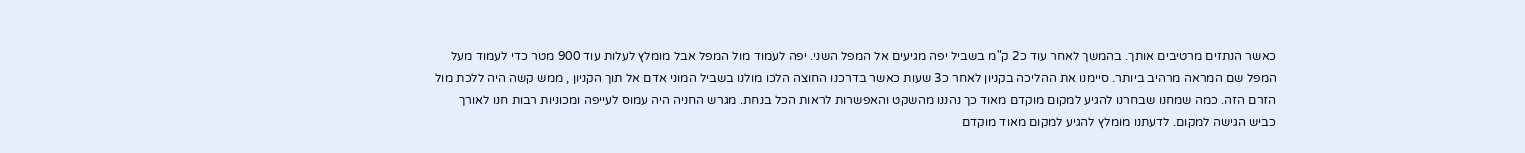כאשר הנתזים מרטיבים אותך. בהמשך לאחר עוד כ2 ק"מ בשביל יפה מגיעים אל המפל השני. יפה לעמוד מול המפל אבל מומלץ לעלות עוד 900 מטר כדי לעמוד מעל המפל שם המראה מרהיב ביותר. סיימנו את ההליכה בקניון לאחר כ3 שעות כאשר בדרכנו החוצה הלכו מולנו בשביל המוני אדם אל תוך הקניון , ממש קשה היה ללכת מול הזרם הזה. כמה שמחנו שבחרנו להגיע למקום מוקדם מאוד כך נהננו מהשקט והאפשרות לראות הכל בנחת. מגרש החניה היה עמוס לעייפה ומכוניות רבות חנו לאורך כביש הגישה למקום. לדעתנו מומלץ להגיע למקום מאוד מוקדם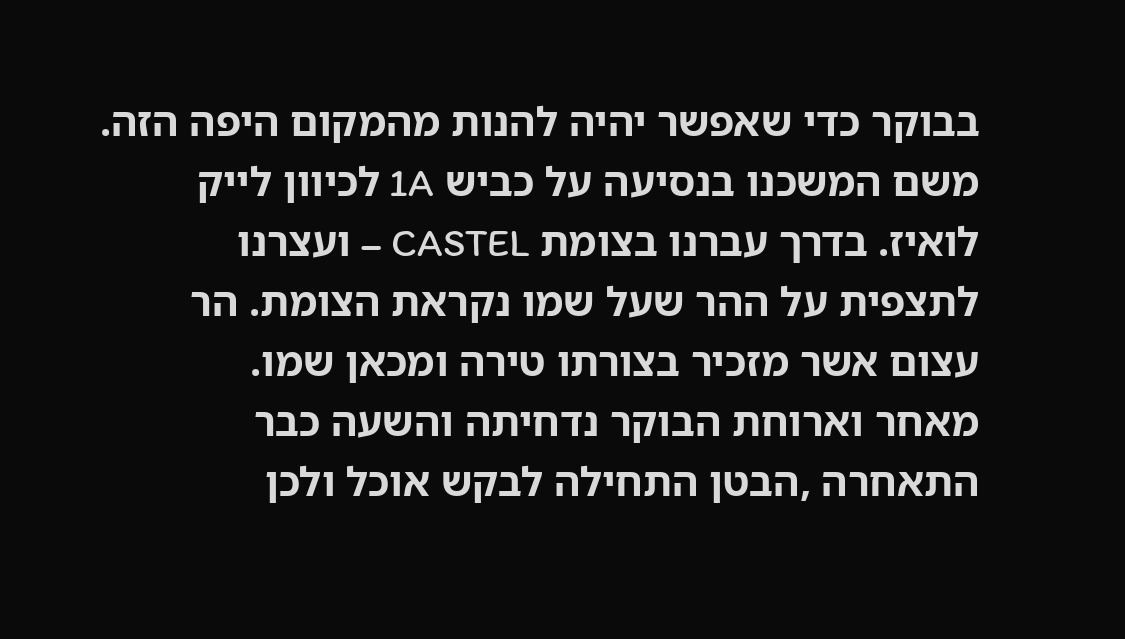בבוקר כדי שאפשר יהיה להנות מהמקום היפה הזה.
משם המשכנו בנסיעה על כביש 1A לכיוון לייק לואיז. בדרך עברנו בצומת CASTEL – ועצרנו לתצפית על ההר שעל שמו נקראת הצומת. הר עצום אשר מזכיר בצורתו טירה ומכאן שמו.
מאחר וארוחת הבוקר נדחיתה והשעה כבר התאחרה ,הבטן התחילה לבקש אוכל ולכן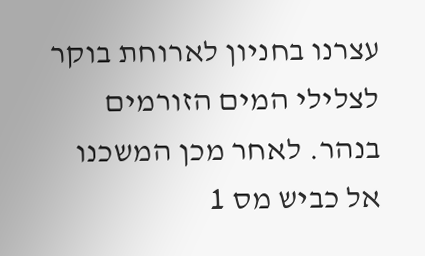עצרנו בחניון לארוחת בוקר לצלילי המים הזורמים בנהר. לאחר מכן המשכנו אל כביש מס 1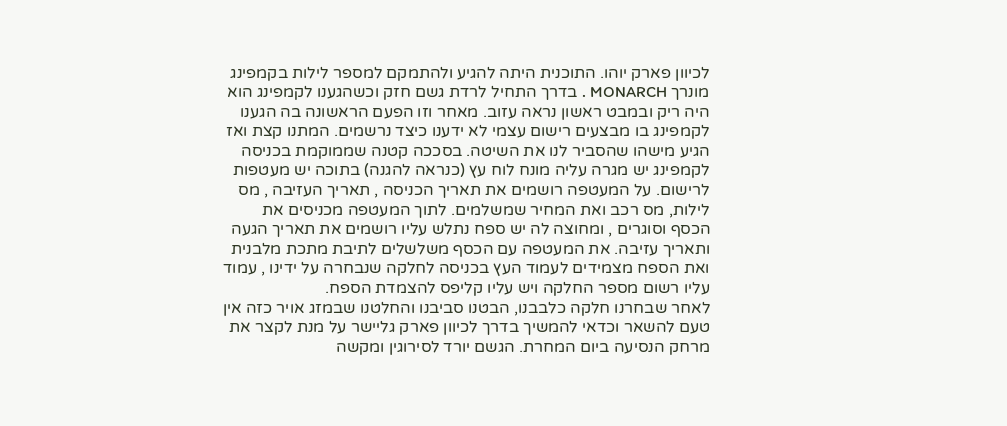לכיוון פארק יוהו. התוכנית היתה להגיע ולהתמקם למספר לילות בקמפינג מונרך MONARCH . בדרך התחיל לרדת גשם חזק וכשהגענו לקמפינג הוא היה ריק ובמבט ראשון נראה עזוב. מאחר וזו הפעם הראשונה בה הגענו לקמפינג בו מבצעים רישום עצמי לא ידענו כיצד נרשמים. המתנו קצת ואז הגיע מישהו שהסביר לנו את השיטה. בסככה קטנה שממוקמת בכניסה לקמפינג יש מגרה עליה מונח לוח עץ (כנראה להגנה) בתוכה יש מעטפות לרישום. על המעטפה רושמים את תאריך הכניסה , תאריך העזיבה , מס לילות, מס רכב ואת המחיר שמשלמים. לתוך המעטפה מכניסים את הכסף וסוגרים , ומחוצה לה יש ספח נתלש עליו רושמים את תאריך הגעה ותאריך עזיבה. את המעטפה עם הכסף משלשלים לתיבת מתכת מלבנית ואת הספח מצמידים לעמוד העץ בכניסה לחלקה שנבחרה על ידינו , עמוד עליו רשום מספר החלקה ויש עליו קליפס להצמדת הספח.
לאחר שבחרנו חלקה כלבבנו, הבטנו סביבנו והחלטנו שבמזג אויר כזה אין טעם להשאר וכדאי להמשיך בדרך לכיוון פארק גליישר על מנת לקצר את מרחק הנסיעה ביום המחרת. הגשם יורד לסירוגין ומקשה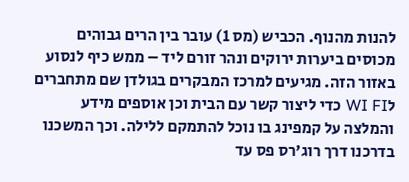להנות מהנוף. הכביש (מס 1) עובר בין הרים גבוהים מכוסים ביערות ירוקים ונהר זורם ליד – ממש כיף לנסוע באזור הזה. מגיעים למרכז המבקרים בגולדן שם מתחברים לWI FI כדי ליצור קשר עם הבית וכן אוספים מידע והמלצה על קמפינג בו נוכל להתמקם ללילה. וכך המשכנו בדרכנו דרך רוג'רס פס עד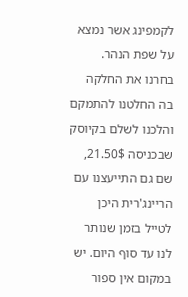לקמפינג אשר נמצא על שפת הנהר. בחרנו את החלקה בה החלטנו להתמקם והלכנו לשלם בקיוסק שבכניסה 21.50$, שם גם התייעצנו עם הריינג'רית היכן לטייל בזמן שנותר לנו עד סוף היום. יש במקום אין ספור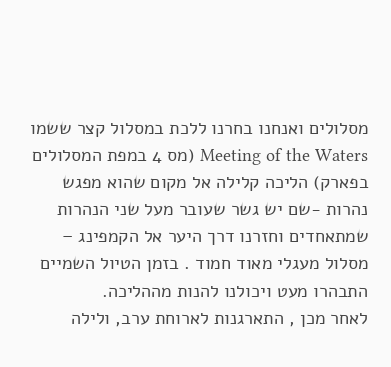מסלולים ואנחנו בחרנו ללכת במסלול קצר ששמו Meeting of the Waters (מס 4 במפת המסלולים בפארק) הליכה קלילה אל מקום שהוא מפגש נהרות -שם יש גשר שעובר מעל שני הנהרות שמתאחדים וחזרנו דרך היער אל הקמפינג – מסלול מעגלי מאוד חמוד . בזמן הטיול השמיים התבהרו מעט ויכולנו להנות מההליכה.
לאחר מכן , התארגנות לארוחת ערב, ולילה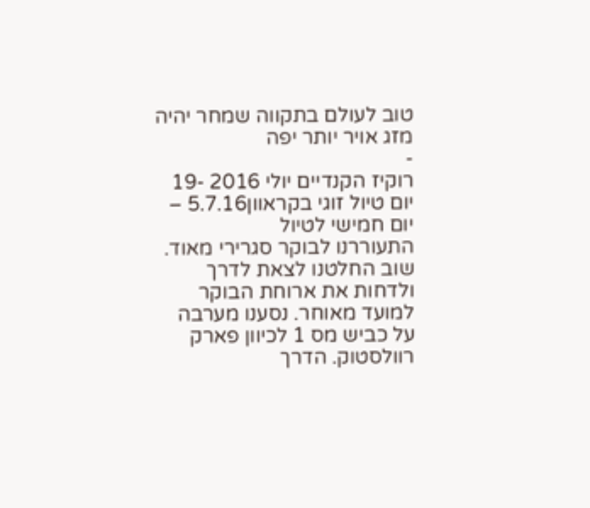טוב לעולם בתקווה שמחר יהיה מזג אויר יותר יפה
-
רוקיז הקנדיים יולי 2016 -19 יום טיול זוגי בקראוון5.7.16 – יום חמישי לטיול
התעוררנו לבוקר סגרירי מאוד. שוב החלטנו לצאת לדרך ולדחות את ארוחת הבוקר למועד מאוחר. נסענו מערבה על כביש מס 1 לכיוון פארק רוולסטוק. הדרך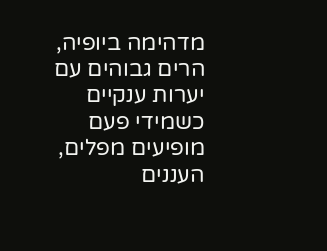מדהימה ביופיה, הרים גבוהים עם יערות ענקיים כשמידי פעם מופיעים מפלים, העננים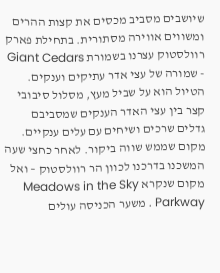שיושבים מסביב מכסים את קצות ההרים ומשווים אווירה מסתורית. בתחילת פארק רוולסטוק עצרנו בשמורת Giant Cedars - שמורה של עצי אדר עתיקים וענקים. הטיול הוא על שביל מעץ, מסלול סיבובי קצר בין עצי האדר הענקים שמסביבם גדלים שרכים ושיחים עם עלים ענקיים. מקום שממש שווה ביקור. לאחר כחצי שעה המשכנו בדרכנו לכוון הר רוולסטוק – ואל מקום שנקרא Meadows in the Sky Parkway . משער הכניסה עולים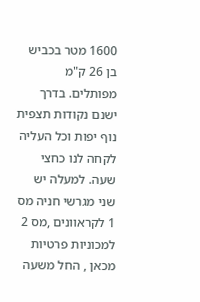1600 מטר בכביש בן 26 ק"מ מפותלים. בדרך ישנם נקודות תצפית נוף יפות וכל העליה לקחה לנו כחצי שעה. למעלה יש שני מגרשי חניה מס 1 לקראוונים ,מס 2 למכוניות פרטיות מכאן , החל משעה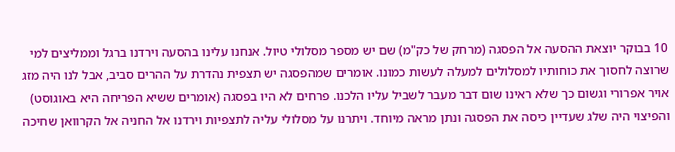10 בבוקר יוצאת ההסעה אל הפסגה (מרחק של כק"מ) שם יש מספר מסלולי טיול. אנחנו עלינו בהסעה וירדנו ברגל וממליצים למי שרוצה לחסוך את כוחותיו למסלולים למעלה לעשות כמונו. אומרים שמהפסגה יש תצפית נהדרת על ההרים סביב, אבל לנו היה מזג אויר אפרורי וגשום כך שלא ראינו שום דבר מעבר לשביל עליו הלכנו. פרחים לא היו בפסגה (אומרים ששיא הפריחה היא באוגוסט) והפיצוי היה שלג שעדיין כיסה את הפסגה ונתן מראה מיוחד. ויתרנו על מסלולי עליה לתצפיות וירדנו אל החניה אל הקרוואן שחיכה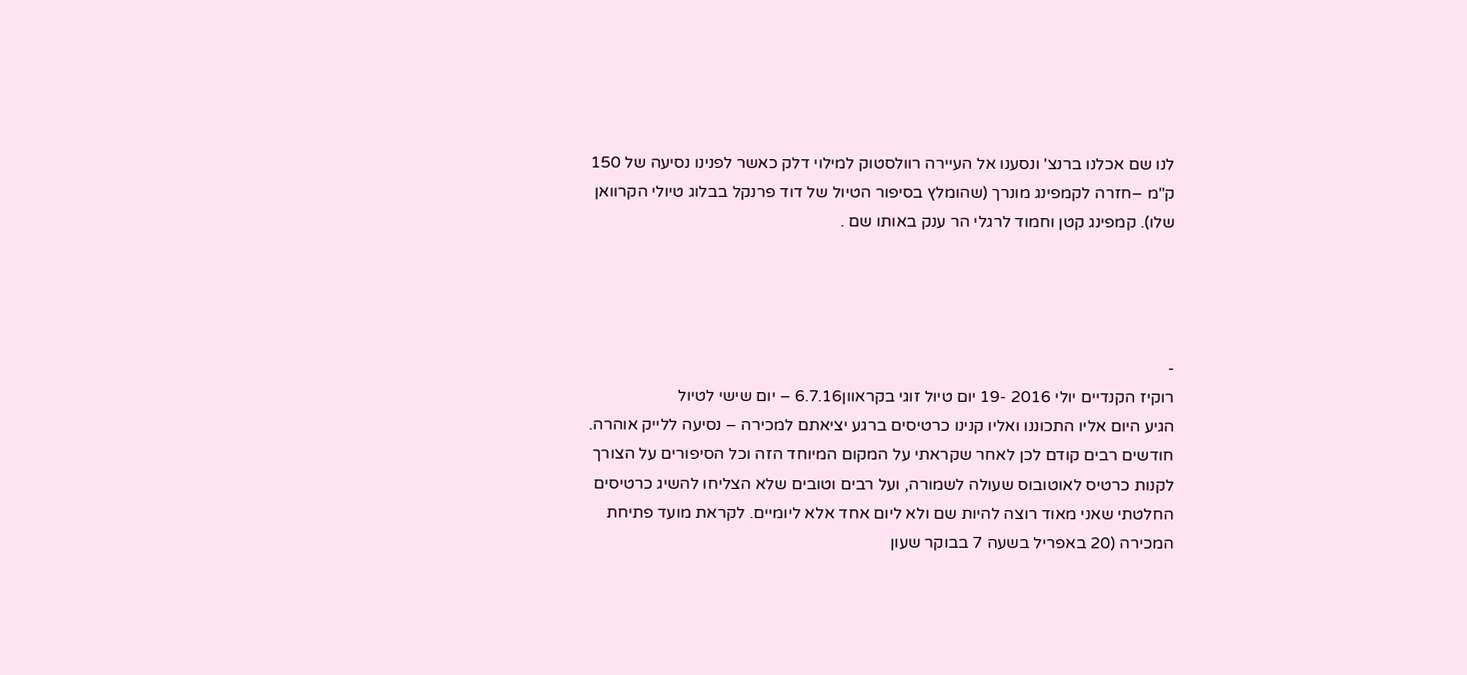לנו שם אכלנו ברנצ' ונסענו אל העיירה רוולסטוק למילוי דלק כאשר לפנינו נסיעה של 150 ק"מ –חזרה לקמפינג מונרך (שהומלץ בסיפור הטיול של דוד פרנקל בבלוג טיולי הקרוואן שלו). קמפינג קטן וחמוד לרגלי הר ענק באותו שם .




-
רוקיז הקנדיים יולי 2016 -19 יום טיול זוגי בקראוון6.7.16 – יום שישי לטיול
הגיע היום אליו התכוננו ואליו קנינו כרטיסים ברגע יציאתם למכירה – נסיעה ללייק אוהרה.
חודשים רבים קודם לכן לאחר שקראתי על המקום המיוחד הזה וכל הסיפורים על הצורך לקנות כרטיס לאוטובוס שעולה לשמורה, ועל רבים וטובים שלא הצליחו להשיג כרטיסים החלטתי שאני מאוד רוצה להיות שם ולא ליום אחד אלא ליומיים. לקראת מועד פתיחת המכירה (20 באפריל בשעה 7 בבוקר שעון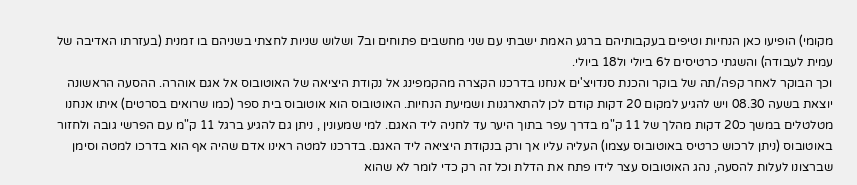מקומי) הופיעו כאן הנחיות וטיפים בעקבותיהם ברגע האמת ישבתי עם שני מחשבים פתוחים וב7 ושלוש שניות לחצתי בשניהם בו זמנית (בעזרתו האדיבה של עמית לעבודה) והשגתי כרטיסים ל6 ביולי ול18 ביולי.
וכך הבוקר לאחר קפה/תה של בוקר והכנת סנדויצ'ים אנחנו בדרכנו הקצרה מהקמפינג אל נקודת היציאה של האוטובוס אל אגם אוהרה. ההסעה הראשונה יוצאת בשעה 08.30 ויש להגיע למקום 20 דקות קודם לכן להתארגנות ושמיעת הנחיות. האוטובוס הוא אוטובוס בית ספר (כמו שרואים בסרטים) איתו אנחנו מטלטלים במשך כ20 דקות מהלך של 11 ק"מ בדרך עפר בתוך היער עד לחניה ליד האגם. למי שמעונין , ניתן גם להגיע ברגל 11 ק"מ עם הפרשי גובה ולחזור באוטובוס (ניתן לרכוש כרטיס באוטובוס עצמו) העליה עליו אך ורק בנקודת היציאה ליד האגם. בדרכנו למטה ראינו אדם שהיה אף הוא בדרכו למטה וסימן שברצונו לעלות להסעה, נהג האוטובוס עצר לידו פתח את הדלת וכל זה רק כדי לומר לא שהוא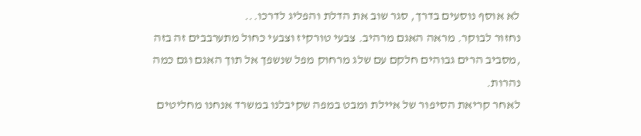לא אוסף נוסעים בדרך, סגר שוב את הדלת והפליג לדרכו...
נחזור לבוקר. מראה האגם מרהיב. צבעי טורקיז וצבעי כחול מתערבבים זה בזה ,מסביב הרים גבוהים חלקם עם שלג מרחוק מפל שנשפך אל תוך האגם וגם כמה נהרות.
לאחר קריאת הסיפור של איילת ומבט במפה שקיבלנו במשרד אנחנו מחליטים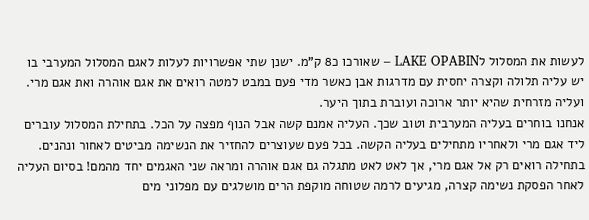לעשות את המסלול לLAKE OPABIN – שאורכו כ8 ק"מ. ישנן שתי אפשרויות לעלות לאגם המסלול המערבי בו יש עליה תלולה וקצרה יחסית עם מדרגות אבן כאשר מדי פעם במבט למטה רואים את אגם אוהרה ואת אגם מרי. ועליה מזרחית שהיא יותר ארוכה ועוברת בתוך היער.
אנחנו בוחרים בעליה המערבית וטוב שכך. העליה אמנם קשה אבל הנוף מפצה על הכל. בתחילת המסלול עוברים ליד אגם מרי ולאחריו מתחילים בעליה הקשה. בכל פעם שעוצרים להחזיר את הנשימה מביטים לאחור ונהנים. בתחילה רואים רק אל אגם מרי, אך לאט לאט מתגלה גם אגם אוהרה ומראה שני האגמים יחד מהמם! בסיום העליה לאחר הפסקת נשימה קצרה, מגיעים לרמה שטוחה מוקפת הרים מושלגים עם מפלוני מים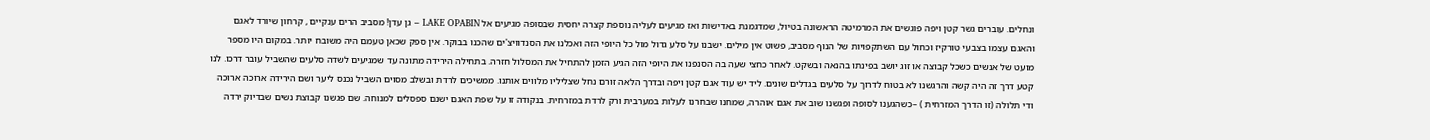ונחלים. עוברים גשר קטן ויפה פוגשים את המרמיטה הראשונה בטיול, שמדגמנת באדישות ואז מגיעים לעליה נוספת קצרה יחסית שבסופה מגיעים אל LAKE OPABIN – גן עדן! מסביב הרים ענקיים , קרחון שיורד לאגם והאגם עצמו בצבעי טורקיז וכחול עם השתקפויות של הנוף מסביב, פשוט אין מילים. ישבנו על סלע גדול מול כל היופי הזה ואכלנו את הסנדוויצ'ים שהכנו בבוקר. אין ספק שכאן טעמם היה משובח יותר. במקום היו מספר מועט של אנשים כשכל קבוצה או זוג יושב בפינתו בהנאה ובשקט. לאחר כחצי שעה בה הסנפנו את היופי הזה הגיע הזמן להתחיל את המסלול חזרה. בתחילה הירידה מתונה עד שמגיעים לשדה סלעים שהשביל עובר דרכו. לנו קטע דרך זה היה קשה והרגשנו לא בטוח לדרוך על סלעים בגדלים שונים. ליד יש עוד אגם קטן ויפה ובדרך הלאה זורם נחל שצליליו מלווים אותנו. ממשיכים לרדת ובשלב מסוים השביל נכנס ליער ושם הירידה ארוכה ארוכה ודי תלולה (זו הדרך המזרחית ) –כשהגענו לסופה ופגשנו שוב את אגם אוהרה, שמחנו שבחרנו לעלות במערבית ורק לרדת במזרחית. בנקודה זו על שפת האגם ישנם ספסלים למנוחה. שם פגשנו קבוצת נשים שבדיוק ירדה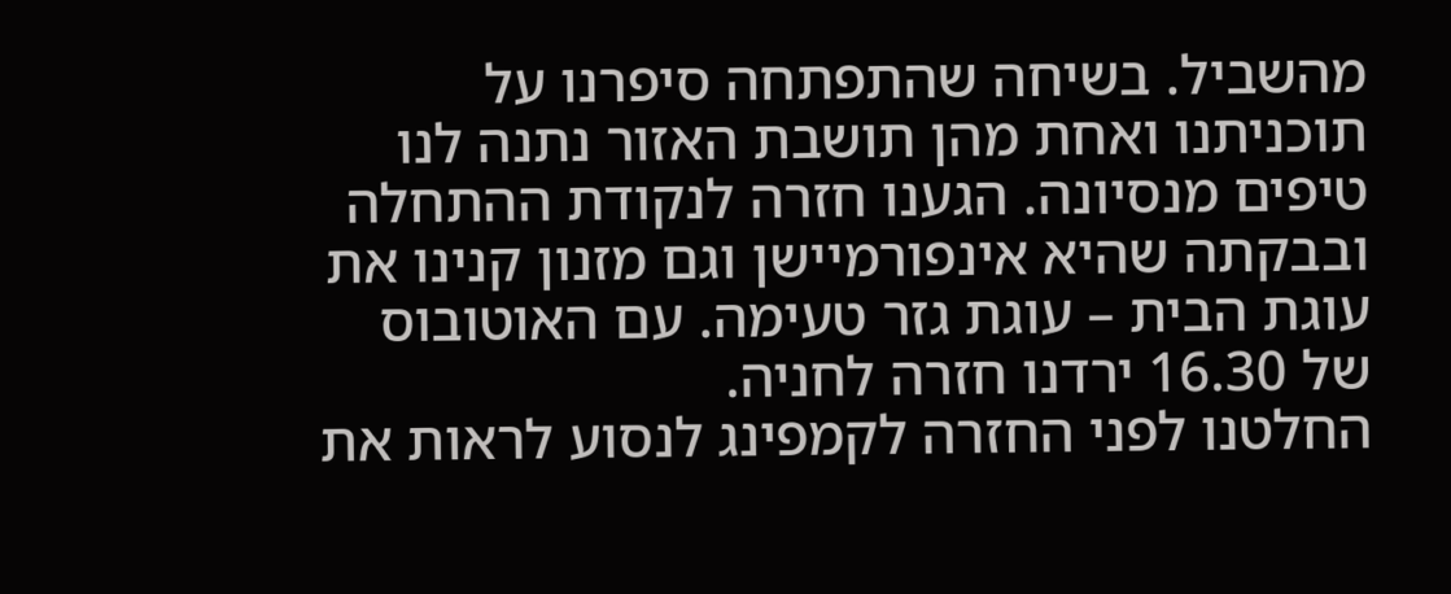מהשביל. בשיחה שהתפתחה סיפרנו על תוכניתנו ואחת מהן תושבת האזור נתנה לנו טיפים מנסיונה. הגענו חזרה לנקודת ההתחלה ובבקתה שהיא אינפורמיישן וגם מזנון קנינו את עוגת הבית – עוגת גזר טעימה. עם האוטובוס של 16.30 ירדנו חזרה לחניה.
החלטנו לפני החזרה לקמפינג לנסוע לראות את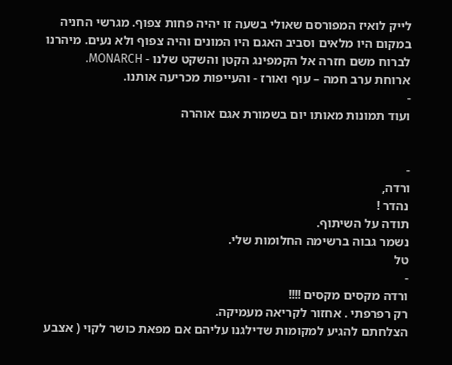לייק לואיז המפורסם שאולי בשעה זו יהיה פחות צפוף. מגרשי החניה במקום היו מלאים וסביב האגם היו המונים והיה צפוף ולא נעים. מיהרנו לברוח משם חזרה אל הקמפינג הקטן והשקט שלנו - MONARCH.
ארוחת ערב חמה – עוף ואורז - והעייפות מכריעה אותנו.
-
ועוד תמונות מאותו יום בשמורת אגם אוהרה


-
ורדה,
נהדר !
תודה על השיתוף.
נשמר גבוה ברשימה החלומות שלי.
טל
-
ורדה מקסים מקסים !!!!
רק רפרפתי . אחזור לקריאה מעמיקה.
הצלחתם להגיע למקומות שדילגנו עליהם אם מפאת כושר לקוי ( אצבע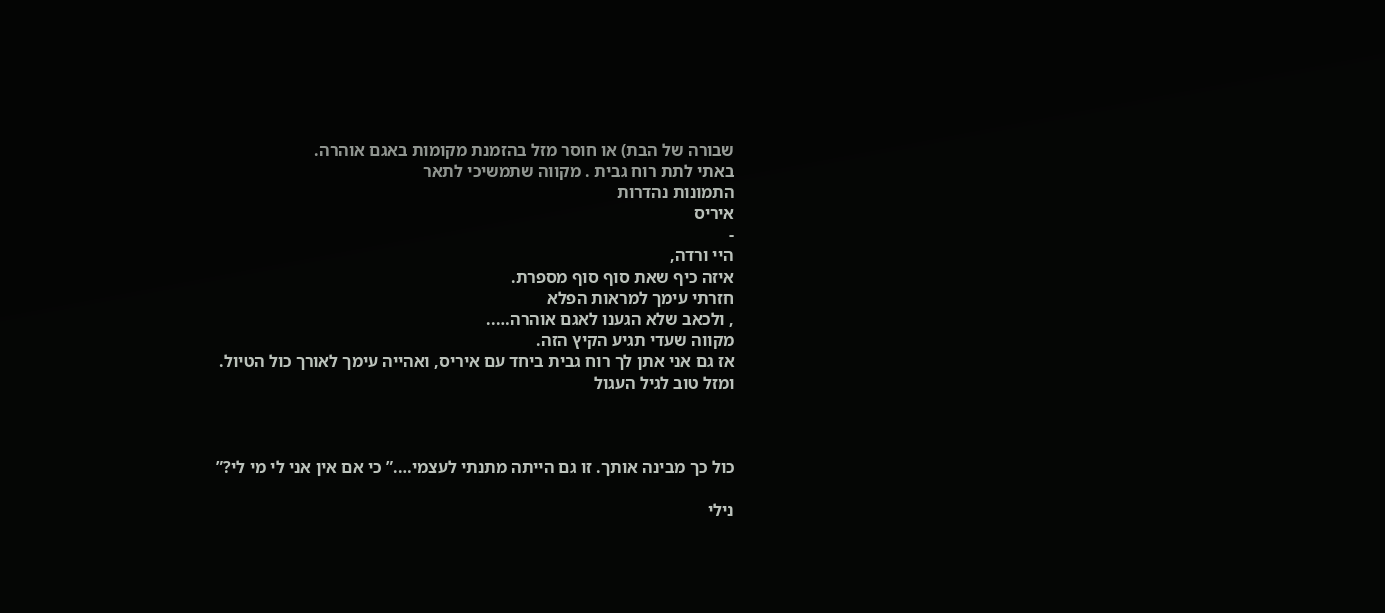שבורה של הבת) או חוסר מזל בהזמנת מקומות באגם אוהרה.
באתי לתת רוח גבית . מקווה שתמשיכי לתאר
התמונות נהדרות
איריס
-
היי ורדה,
איזה כיף שאת סוף סוף מספרת.
חזרתי עימך למראות הפלא
, ולכאב שלא הגענו לאגם אוהרה…..
מקווה שעדי תגיע הקיץ הזה.
אז גם אני אתן לך רוח גבית ביחד עם איריס, ואהייה עימך לאורך כול הטיול.
ומזל טוב לגיל העגול



כול כך מבינה אותך. זו גם הייתה מתנתי לעצמי….” כי אם אין אני לי מי לי?”

נילי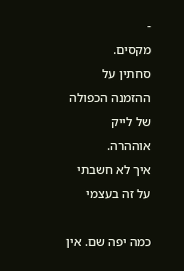-
מקסים.
סחתין על ההזמנה הכפולה של לייק אוההרה.
איך לא חשבתי על זה בעצמי

כמה יפה שם. אין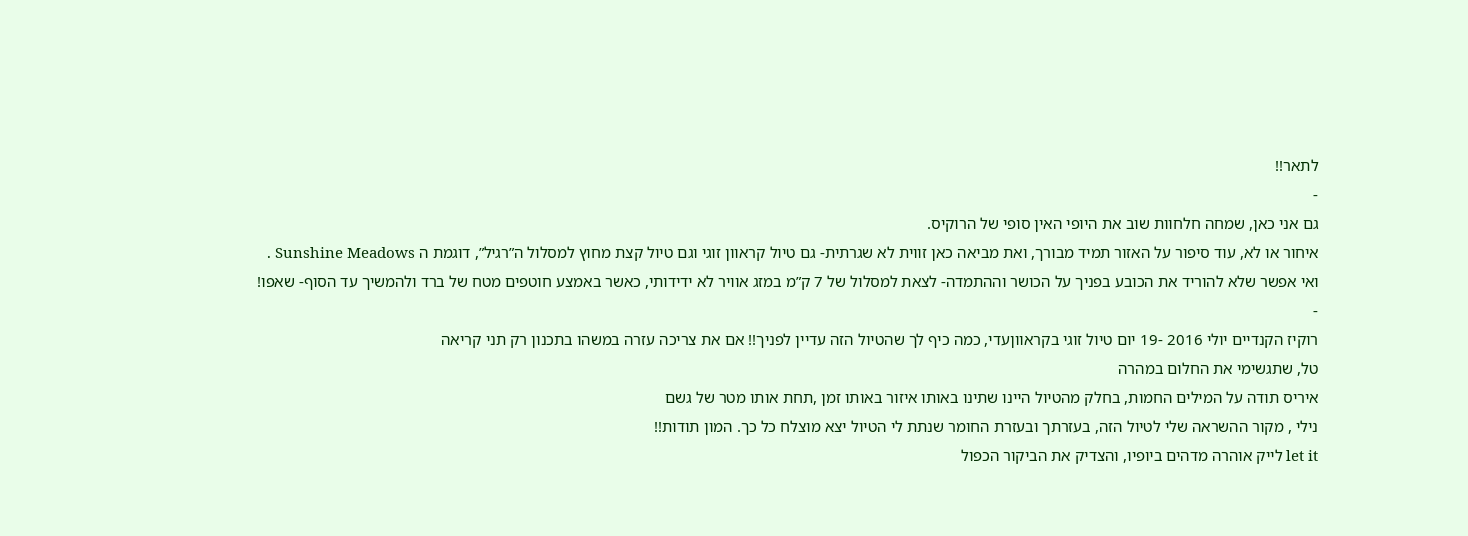לתאר!!
-
גם אני כאן, שמחה חלחוות שוב את היופי האין סופי של הרוקיס.
איחור או לא, עוד סיפור על האזור תמיד מבורך, ואת מביאה כאן זווית לא שגרתית- גם טיול קראוון זוגי וגם טיול קצת מחוץ למסלול ה”רגיל”, דוגמת ה Sunshine Meadows .
ואי אפשר שלא להוריד את הכובע בפניך על הכושר וההתמדה- לצאת למסלול של 7 ק”מ במזג אוויר לא ידידותי, כאשר באמצע חוטפים מטח של ברד ולהמשיך עד הסוף- שאפו!
-
רוקיז הקנדיים יולי 2016 -19 יום טיול זוגי בקראווןעדי, כמה כיף לך שהטיול הזה עדיין לפניך!! אם את צריכה עזרה במשהו בתכנון רק תני קריאה
טל, שתגשימי את החלום במהרה
איריס תודה על המילים החמות, בחלק מהטיול היינו שתינו באותו איזור באותו זמן ,תחת אותו מטר של גשם
נילי , מקור ההשראה שלי לטיול הזה, בעזרתך ובעזרת החומר שנתת לי הטיול יצא מוצלח כל כך. המון תודות!!
let it לייק אוהרה מדהים ביופיו, והצדיק את הביקור הכפול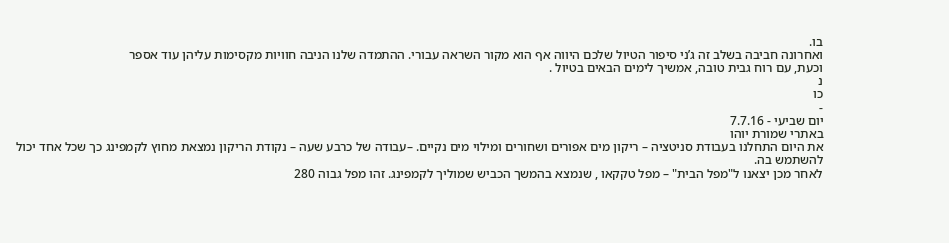בו.
ואחרונה חביבה בשלב זה ג’ני סיפור הטיול שלכם היווה אף הוא מקור השראה עבורי. ההתמדה שלנו הניבה חוויות מקסימות עליהן עוד אספר
וכעת, עם רוח גבית טובה, אמשיך לימים הבאים בטיול .
נ
כו
-
יום שביעי - 7.7.16
באתרי שמורת יוהו
את היום התחלנו בעבודת סניטציה – ריקון מים אפורים ושחורים ומילוי מים נקיים. –עבודה של כרבע שעה – נקודת הריקון נמצאת מחוץ לקמפינג כך שכל אחד יכול להשתמש בה.
לאחר מכן יצאנו ל"מפל הבית" – מפל טקקאו , שנמצא בהמשך הכביש שמוליך לקמפינג. זהו מפל גבוה 280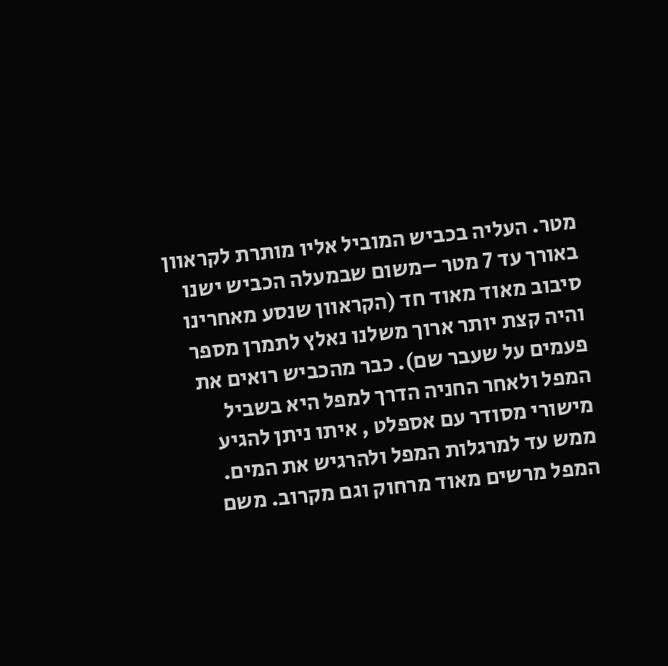מטר. העליה בכביש המוביל אליו מותרת לקראוון באורך עד 7 מטר –משום שבמעלה הכביש ישנו סיבוב מאוד מאוד חד (הקראוון שנסע מאחרינו והיה קצת יותר ארוך משלנו נאלץ לתמרן מספר פעמים על שעבר שם). כבר מהכביש רואים את המפל ולאחר החניה הדרך למפל היא בשביל מישורי מסודר עם אספלט , איתו ניתן להגיע ממש עד למרגלות המפל ולהרגיש את המים. המפל מרשים מאוד מרחוק וגם מקרוב. משם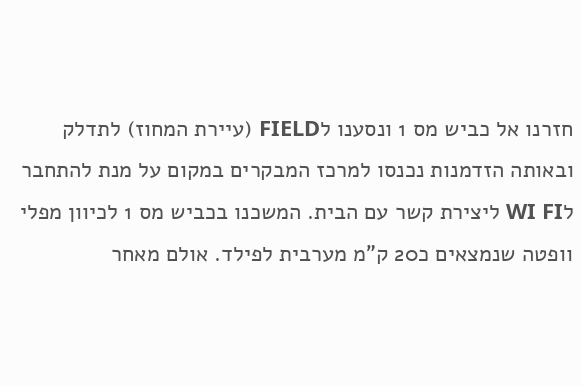חזרנו אל כביש מס 1 ונסענו לFIELD (עיירת המחוז) לתדלק ובאותה הזדמנות נכנסו למרכז המבקרים במקום על מנת להתחבר לWI FI ליצירת קשר עם הבית. המשכנו בכביש מס 1 לכיוון מפלי וופטה שנמצאים כ20 ק"מ מערבית לפילד. אולם מאחר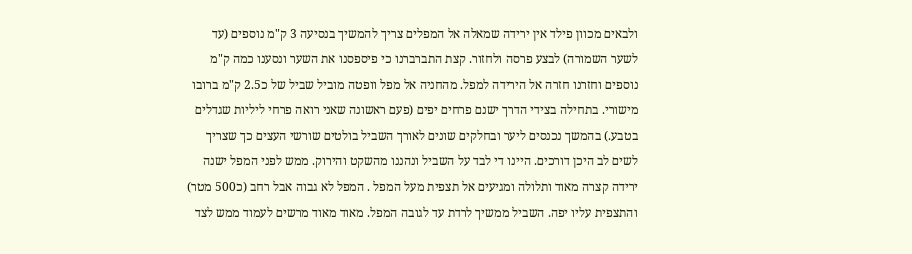ולבאים מכוון פילד אין ירידה שמאלה אל המפלים צריך להמשיך בנסיעה 3 ק"מ נוספים (עד לשער השמורה) לבצע פרסה ולחזור. קצת התברברנו כי פיספסנו את השער ונסענו כמה ק"מ נוספים וחזרנו חזרה אל הירידה למפל. מהחניה אל מפל וופטה מוביל שביל של כ2.5 ק"מ ברובו מישורי. בתחילה בצידי הדרך ישנם פרחים יפים (פעם ראשונה שאני רואה פרחי ליליות שגדלים בטבע.) בהמשך נכנסים ליער ובחלקים שונים לאורך השביל בולטים שורשי העצים כך שצריך לשים לב היכן דורכים. היינו די לבד על השביל ונהננו מהשקט והירוק. ממש לפני המפל ישנה ירידה קצרה מאוד ותלולה ומגיעים אל תצפית מעל המפל . המפל לא גבוה אבל רחב (כ500 מטר) והתצפית עליו יפה. השביל ממשיך לרדת עד לגובה המפל. מאוד מאוד מרשים לעמוד ממש לצד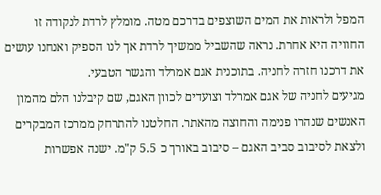המפל ולראות את המים השוצפים בדרכם מטה. מומלץ לרדת לנקודה זו החוויה היא אחרת. נראה שהשביל ממשיך לרדת אך לנו הספיק ואנחנו עושים את דרכנו חזרה לחניה. בתוכנית אגם אמרלד והגשר הטבעי.
מגיעים לחניה של אגם אמרלד וצועדים לכוון האגם, שם קיבלנו הלם מהמון האנשים שנהרו פנימה והחוצה מהאתר. החלטנו להתרחק ממרכז המבקרים ולצאת לסיבוב סביב האגם – סיבוב באורך כ 5.5 ק"מ. ישנה אפשרות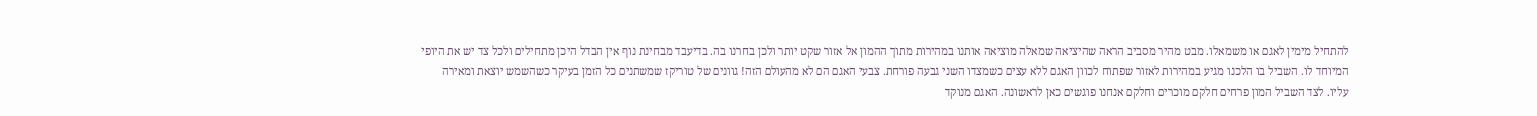להתחיל מימין לאגם או משמאלו. מבט מהיר מסביב הראה שהיציאה שמאלה מוציאה אותנו במהירות מתוך ההמון אל אזור שקט יותר ולכן בחרנו בה. בדיעבד מבחינת נוף אין הבדל היכן מתחילים ולכל צד יש את היופי המיוחד לו. השביל בו הלכנו מגיע במהירות לאזור שפתוח לכוון האגם ללא עצים כשמצדו השני גבעה פורחת. צבעי האגם הם לא מהעולם הזה! גוונים של טוריקז שמשתנים כל הזמן בעיקר כשהשמש יוצאת ומאירה עליו. לצד השביל המון פרחים חלקם מוכרים וחלקם אנחנו פוגשים כאן לראשונה. האגם מנוקד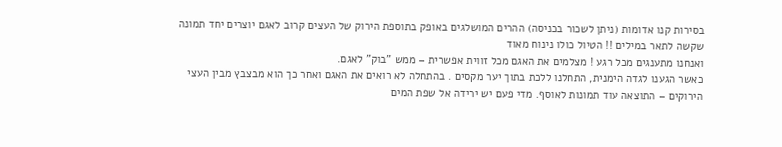בסירות קנו אדומות (ניתן לשכור בכניסה) ההרים המושלגים באופק בתוספת הירוק של העצים קרוב לאגם יוצרים יחד תמונה שקשה לתאר במילים !! הטיול כולו נינוח מאוד
ואנחנו מתענגים מכל רגע ! מצלמים את האגם מכל זווית אפשרית – ממש "בוק" לאגם.
כאשר הגענו לגדה הימנית, התחלנו ללכת בתוך יער מקסים . בהתחלה לא רואים את האגם ואחר כך הוא מבצבץ מבין העצי הירוקים – התוצאה עוד תמונות לאוסף. מדי פעם יש ירידה אל שפת המים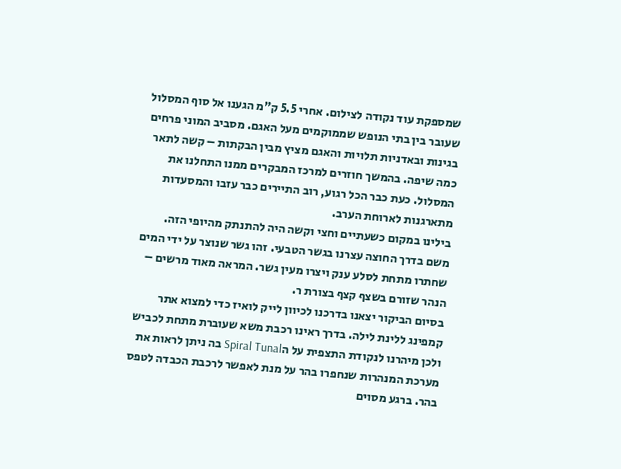שמספקת עוד נקודה לצילום. אחרי 5.5 ק"מ הגענו אל סוף המסלול שעובר בין בתי הנופש שממוקמים מעל האגם. מסביב המוני פרחים בגינות ובאדניות תלויות והאגם מציץ מבין הבקתות – קשה לתאר כמה שיפה. בהמשך חוזרים למרכז המבקרים ממנו התחלנו את המסלול. כעת כבר הכל רגוע, רוב התיירים כבר עזבו והמסעדות מתארגנות לארוחת הערב.
בילינו במקום כשעתיים וחצי וקשה היה להתנתק מהיופי הזה.
משם בדרך החוצה עצרנו בגשר הטבעי. זהו גשר שנוצר על ידי המים שחתרו מתחת לסלע ענק ויצרו מעין גשר. המראה מאוד מרשים – הנהר שזורם בשצף קצף בצורת ר.
בסיום הביקור יצאנו בדרכנו לכיוון לייק לואיז כדי למצוא אתר קמפינג ללינת לילה. בדרך ראינו רכבת משא שעוברת מתחת לכביש ולכן מיהרנו לנקודת התצפית על הSpiral Tunal בה ניתן לראות את מערכת המנהרות שנחפרו בהר על מנת לאפשר לרכבת הכבדה לטפס בהר. ברגע מסוים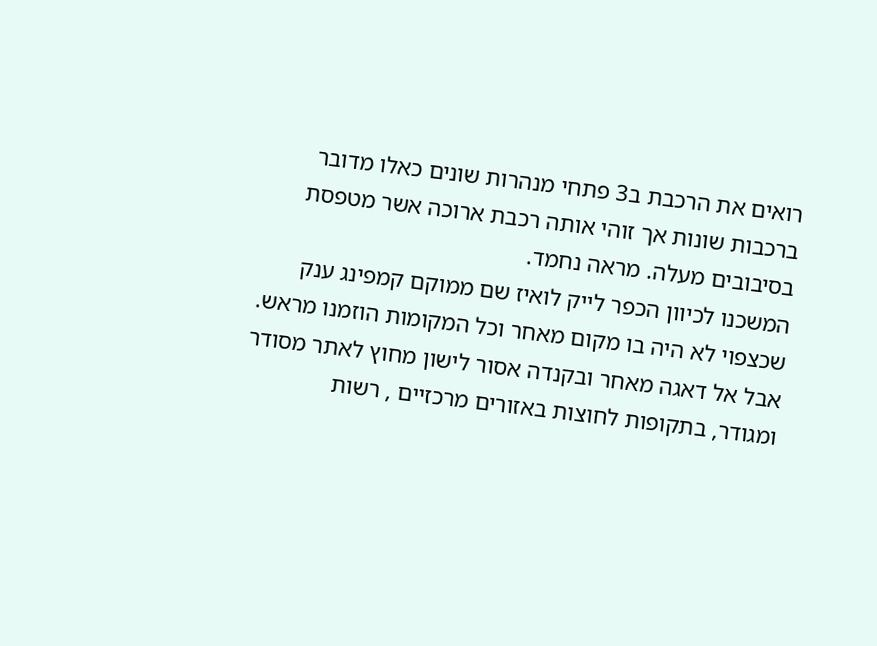רואים את הרכבת ב3 פתחי מנהרות שונים כאלו מדובר ברכבות שונות אך זוהי אותה רכבת ארוכה אשר מטפסת בסיבובים מעלה. מראה נחמד.
המשכנו לכיוון הכפר לייק לואיז שם ממוקם קמפינג ענק שכצפוי לא היה בו מקום מאחר וכל המקומות הוזמנו מראש. אבל אל דאגה מאחר ובקנדה אסור לישון מחוץ לאתר מסודר ומגודר, בתקופות לחוצות באזורים מרכזיים , רשות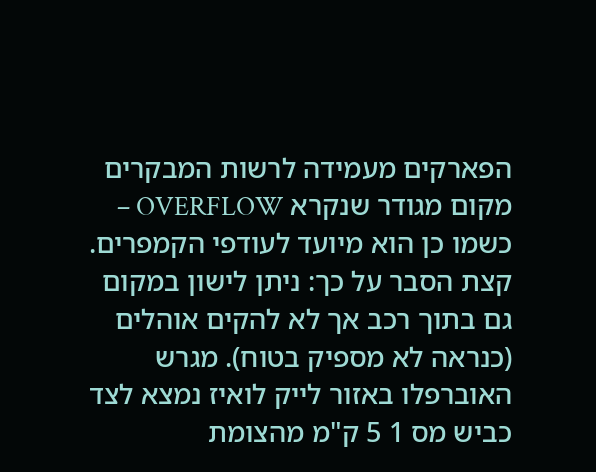הפארקים מעמידה לרשות המבקרים מקום מגודר שנקרא OVERFLOW – כשמו כן הוא מיועד לעודפי הקמפרים.
קצת הסבר על כך: ניתן לישון במקום גם בתוך רכב אך לא להקים אוהלים (כנראה לא מספיק בטוח). מגרש האוברפלו באזור לייק לואיז נמצא לצד כביש מס 1 5 ק"מ מהצומת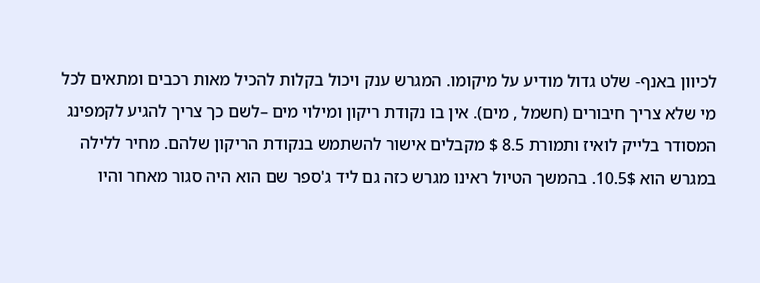לכיוון באנף- שלט גדול מודיע על מיקומו. המגרש ענק ויכול בקלות להכיל מאות רכבים ומתאים לכל מי שלא צריך חיבורים (חשמל , מים). אין בו נקודת ריקון ומילוי מים –לשם כך צריך להגיע לקמפינג המסודר בלייק לואיז ותמורת 8.5 $ מקבלים אישור להשתמש בנקודת הריקון שלהם. מחיר ללילה במגרש הוא 10.5$. בהמשך הטיול ראינו מגרש כזה גם ליד ג'ספר שם הוא היה סגור מאחר והיו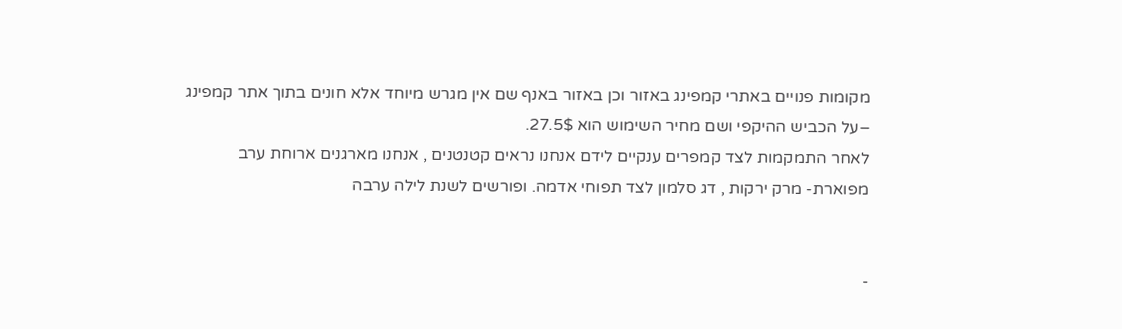מקומות פנויים באתרי קמפינג באזור וכן באזור באנף שם אין מגרש מיוחד אלא חונים בתוך אתר קמפינג –על הכביש ההיקפי ושם מחיר השימוש הוא 27.5$.
לאחר התמקמות לצד קמפרים ענקיים לידם אנחנו נראים קטנטנים , אנחנו מארגנים ארוחת ערב מפוארת- מרק ירקות , דג סלמון לצד תפוחי אדמה. ופורשים לשנת לילה ערבה


-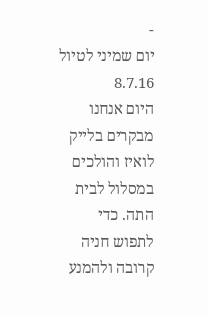-
יום שמיני לטיול 8.7.16
היום אנחנו מבקרים בלייק לואיז והולכים במסלול לבית התה. כדי לתפוש חניה קרובה ולהמנע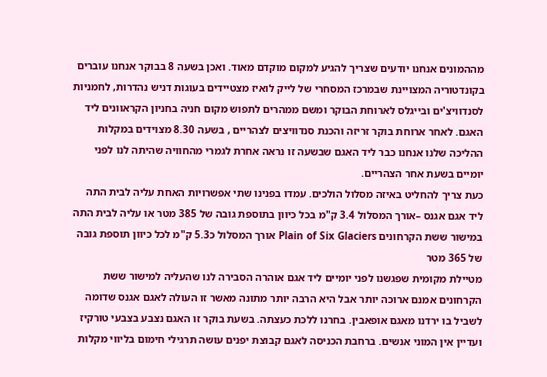מההמונים אנחנו יודעים שצריך להגיע למקום מוקדם מאוד. ואכן בשעה 8 בבוקר אנחנו עוברים בקונדטוריה המצויינת שבמרכז המסחרי של לייק לואיז מצטיידים בעוגות דניש נהדרות, לחמניות לסנדוויצ'ים ובייגלס לארוחת הבוקר ומשם ממהרים לתפוש מקום חניה בחניון הקראוונים ליד האגם. לאחר ארוחת בוקר זריזה והכנת סנדוויצים לצהריים , בשעה 8.30 מצוידים במקלות ההליכה שלנו אנחנו כבר ליד האגם שבשעה זו נראה אחרת לגמרי מהחוויה שהיתה לנו לפני יומיים בשעת אחר הצהריים.
כעת צריך להחליט באיזה מסלול הולכים. עמדו בפנינו שתי אפשרויות האחת עליה לבית התה ליד אגם אגנס –אורך המסלול 3.4 ק"מ בכל כיוון בתוספת גובה של 385 מטר או עליה לבית התה במישור ששת הקרחונים Plain of Six Glaciers אורך המסלול כ5.3 ק"מ לכל כיוון תוספת גובה של 365 מטר
מטיילת מקומית שפגשנו לפני יומיים ליד אגם אוהרה הסבירה לנו שהעליה למישור ששת הקרחונים אמנם ארוכה יותר אבל היא הרבה יותר מתונה מאשר זו העולה לאגם אגנס שדומה לשביל בו ירדנו מאגם אופאבין. בחרנו ללכת כעצתה. בשעת בוקר זו האגם נצבע בצבעי טורקיז ועדיין אין המוני אנשים. ברחבת הכניסה לאגם קבוצת יפנים עושה תרגילי חימום בליווי מקלות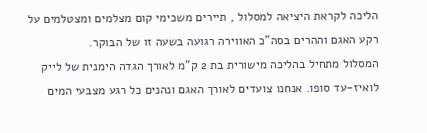הליכה לקראת היציאה למסלול , תיירים משכימי קום מצלמים ומצטלמים על רקע האגם וההרים בסה"כ האווירה רגועה בשעה זו של הבוקר.
המסלול מתחיל בהליכה מישורית בת 2 ק"מ לאורך הגדה הימנית של לייק לואיז-עד סופו. אנחנו צועדים לאורך האגם ונהנים כל רגע מצבעי המים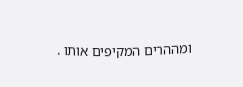ומההרים המקיפים אותו .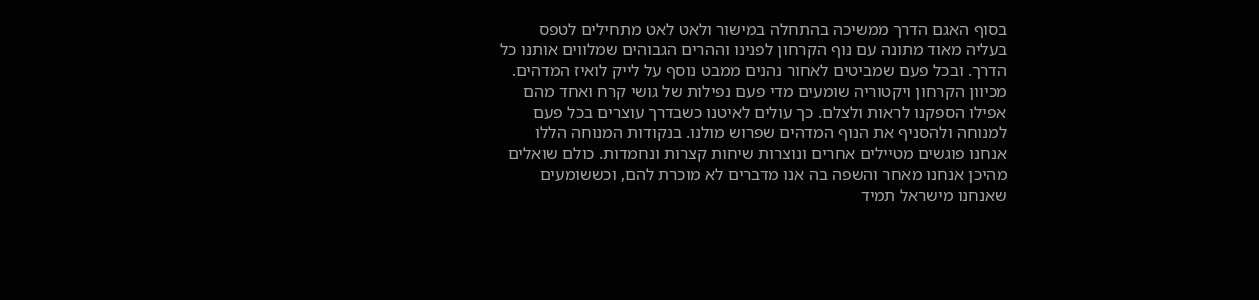בסוף האגם הדרך ממשיכה בהתחלה במישור ולאט לאט מתחילים לטפס בעליה מאוד מתונה עם נוף הקרחון לפנינו וההרים הגבוהים שמלווים אותנו כל הדרך. ובכל פעם שמביטים לאחור נהנים ממבט נוסף על לייק לואיז המדהים. מכיוון הקרחון ויקטוריה שומעים מדי פעם נפילות של גושי קרח ואחד מהם אפילו הספקנו לראות ולצלם. כך עולים לאיטנו כשבדרך עוצרים בכל פעם למנוחה ולהסניף את הנוף המדהים שפרוש מולנו. בנקודות המנוחה הללו אנחנו פוגשים מטיילים אחרים ונוצרות שיחות קצרות ונחמדות. כולם שואלים מהיכן אנחנו מאחר והשפה בה אנו מדברים לא מוכרת להם, וכששומעים שאנחנו מישראל תמיד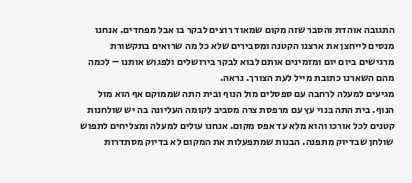התגובה אוהדת והסבר שזה מקום שמאוד רוצים לבקר בו אבל מפחדים. אנחנו מנסים לייחצן את ארצנו הקטנה ומסבירים שלא כל מה שרואים בתקשורת מרגישים ביום יום ומזמינים אותם לבוא לבקר בירושלים ולפגוש אותנו – לכמה מהם השארנו כתובת מייל לעת הצורך. נראה.
מגיעים למעלה לרחבה עם ספסלים מול הנוף ובית התה שממוקם אף הוא מול הנוף. בית התה בנוי עץ עם מרפסת צרה מסביב לקומה העליונה בה יש שולחנות קטנים לכל אורכו והוא מלא עד אפס מקום. אנחנו עולים למעלה ומצליחים לתפוש שולחן שבדיוק מתפנה. הבנות שמתפעלות את המקום לא בדיוק מסתדרות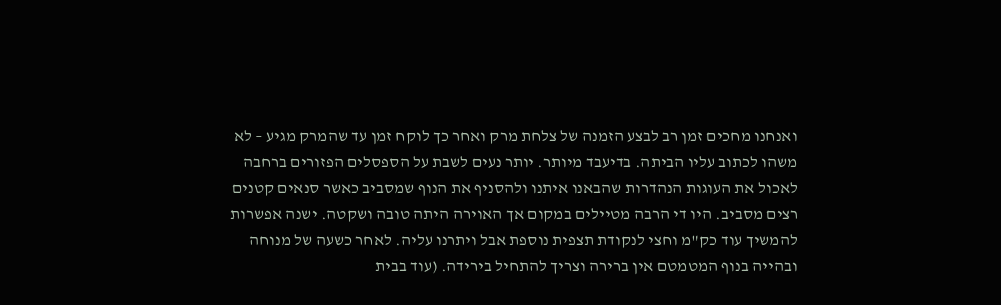ואנחנו מחכים זמן רב לבצע הזמנה של צלחת מרק ואחר כך לוקח זמן עד שהמרק מגיע – לא משהו לכתוב עליו הביתה. בדיעבד מיותר. יותר נעים לשבת על הספסלים הפזורים ברחבה לאכול את העוגות הנהדרות שהבאנו איתנו ולהסניף את הנוף שמסביב כאשר סנאים קטנים רצים מסביב. היו די הרבה מטיילים במקום אך האוירה היתה טובה ושקטה. ישנה אפשרות להמשיך עוד כק"מ וחצי לנקודת תצפית נוספת אבל ויתרנו עליה. לאחר כשעה של מנוחה ובהייה בנוף המטמטם אין ברירה וצריך להתחיל בירידה. (עוד בבית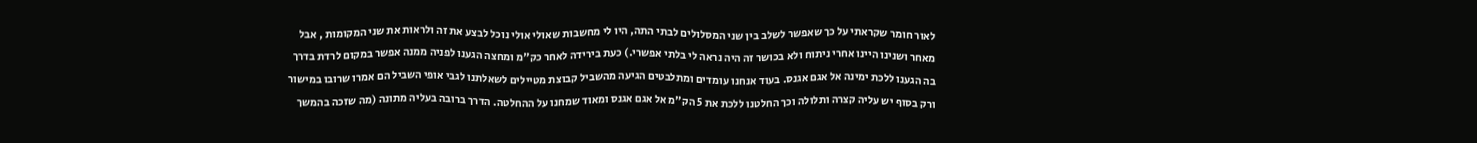לאור חומר שקראתי על כך שאפשר לשלב בין שני המסלולים לבתי התה, היו לי מחשבות שאולי אולי נוכל לבצע את זה ולראות את שני המקומות , אבל מאחר ושנינו היינו אחרי ניתוח ולא בכושר זה היה נראה לי בלתי אפשרי.) כעת בירידה לאחר כק"מ ומחצה הגענו לפניה ממנה אפשר במקום לרדת בדרך בה הגענו ללכת ימינה אל אגם אגנס. בעוד אנחנו עומדים ומתלבטים הגיעה מהשביל קבוצת מטיילים לשאלתנו לגבי אופי השביל הם אמרו שרובו במישור ורק בסוף יש עליה קצרה ותלולה וכך החלטנו ללכת את 5 הק"מ אל אגם אגנס ומאוד שמחנו על ההחלטה. הדרך ברובה בעליה מתונה (מה שזכה בהמשך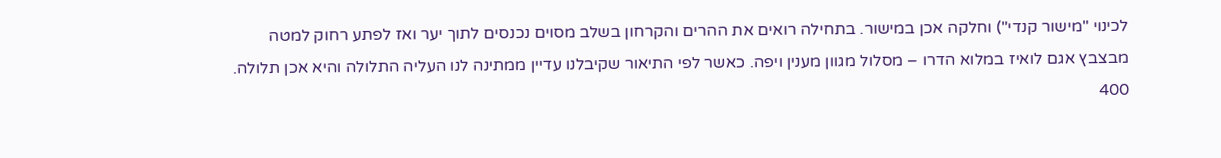לכינוי "מישור קנדי") וחלקה אכן במישור. בתחילה רואים את ההרים והקרחון בשלב מסוים נכנסים לתוך יער ואז לפתע רחוק למטה מבצבץ אגם לואיז במלוא הדרו – מסלול מגוון מענין ויפה. כאשר לפי התיאור שקיבלנו עדיין ממתינה לנו העליה התלולה והיא אכן תלולה. 400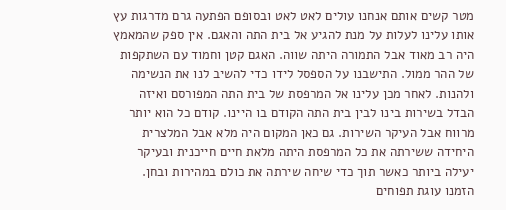מטר קשים אותם אנחנו עולים לאט לאט ובסופם הפתעה גרם מדרגות עץ אותו עלינו לעלות על מנת להגיע אל בית התה והאגם. אין ספק שהמאמץ היה רב מאוד אבל התמורה היתה שווה. האגם קטן וחמוד עם השתקפות של ההר ממול. התישבנו על הספסל לידו כדי להשיב לנו את הנשימה ולהנות. לאחר מכן עלינו אל המרפסת של בית התה המפורסם ואיזה הבדל בשירות בינו לבין בית התה הקודם בו היינו. קודם כל הוא יותר מרווח אבל העיקר השירות. גם כאן המקום היה מלא אבל המלצרית היחידה ששירתה את כל המרפסת היתה מלאת חיים חייכנית ובעיקר יעילה ביותר כאשר תוך כדי שיחה שירתה את כולם במהירות ובחן. הזמנו עוגת תפוחים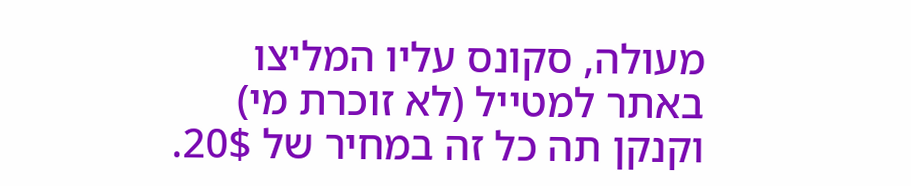מעולה, סקונס עליו המליצו באתר למטייל (לא זוכרת מי) וקנקן תה כל זה במחיר של 20$.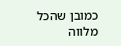כמובן שהכל מלווה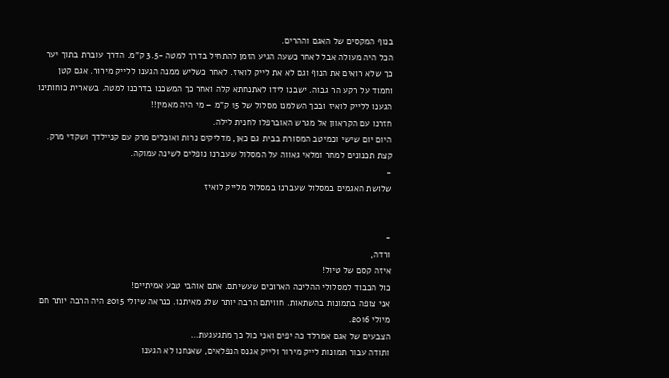בנוף המקסים של האגם וההרים.
הכל היה מעולה אבל לאחר כשעה הגיע הזמן להתחיל בדרך למטה -3.5 ק"מ. הדרך עוברת בתוך יער כך שלא רואים את הנוף וגם לא את לייק לואיז. לאחר כשליש ממנה הגענו ללייק מירור. אגם קטן וחמוד על רקע הר גבוה. ישבנו לידו לאתנחתא קלה ואחר כך המשכנו בדרכנו למטה. בשארית כוחותינו הגענו ללייק לואיז ובכך השלמנו מסלול של 15 ק"מ – מי היה מאמין!!
חזרנו עם הקראוון אל מגרש האוברפלו לחנית לילה.
היום יום שישי וכמיטב המסורת בבית גם כאן, מדליקים נרות ואוכלים מרק עם קניילדך ושקדי מרק. קצת תכנונים למחר ומלאי גאווה על המסלול שעברנו נופלים לשינה עמוקה.
-
שלושת האגמים במסלול שעברנו במסלול מלייק לואיז


-
ורדה,
איזה קסם של טיול!
כול הכבוד למסלולי ההליכה הארוכים שעשיתם. אתם אוהבי טבע אמיתיים!
אני צופה בתמונות בהשתאות. חוויתם הרבה יותר שלג מאיתנו. כנראה שיולי 2015 היה הרבה יותר חם מיולי 2016.
הצבעים של אגם אמרלד כה יפים ואני כול כך מתגעגעת…
ותודה עבור תמונות לייק מירור ולייק אגנס הנפלאים, שאנחנו לא הגענו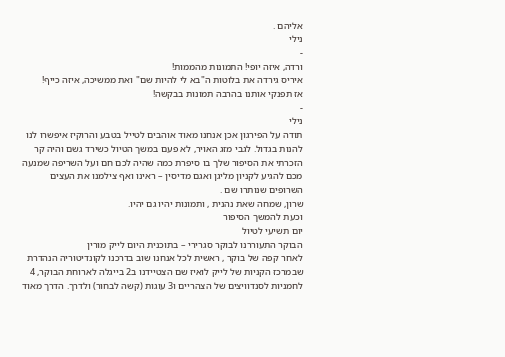אליהם .
נילי
-
ורדה, איזה יופי! התמונות מהממות!
איריס גירדה את בלוטות ה"בא לי להיות שם" ואת ממשיכה, איזה כייף!
אז תפנקי אותנו בהרבה תמונות בבקשה!
-
נילי
תודה על הפירגון אכן אנחנו מאוד אוהבים לטייל בטבע והרוקיז איפשרו לנו להנות בגדול. לגבי מזג האויר, לא פעם במשך הטיול כשירד גשם והיה קר הזכרתי את הסיפור שלך בו סיפרת כמה שהיה לכם חם ועל השריפה שמנעה מכם להגיע לקניון מליגן ואגם מדיסין – ראינו ואף צילמנו את העצים השרופים שנותרו שם .
שרון, שמחה שאת נהנית , ותמונות יהיו גם יהיו.
וכעת להמשך הסיפור
יום תשיעי לטיול
הבוקר התעוררנו לבוקר סגרירי – בתוכנית היום לייק מורין
לאחר קפה של בוקר , ראשית לכל אנחנו שוב בדרכנו לקונדיטוריה הנהדרת שבמרכז הקניות של לייק לואיז שם הצטיידנו ב2 בייגלה לארוחת הבוקר, 4 לחמניות לסנדוויצים של הצהריים ו3 עוגות (קשה לבחור) ולדרך. הדרך מאוד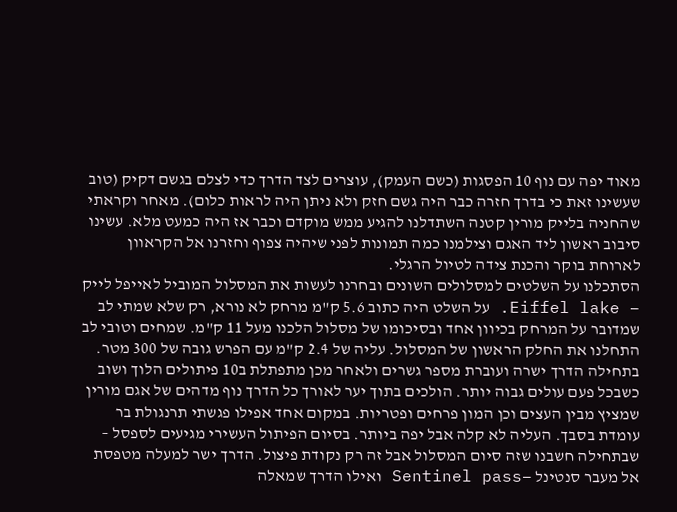מאוד יפה עם נוף 10 הפסגות (כשם העמק), עוצרים לצד הדרך כדי לצלם בגשם דקיק (טוב שעשינו זאת כי בדרך חזרה כבר היה גשם חזק ולא ניתן היה לראות כלום). מאחר וקראתי שהחניה בלייק מורין קטנה השתדלנו להגיע ממש מוקדם וכבר אז היה כמעט מלא. עשינו סיבוב ראשון ליד האגם וצילמנו כמה תמונות לפני שיהיה צפוף וחזרנו אל הקראוון לארוחת בוקר והכנת צידה לטיול הרגלי.
הסתכלנו על השלטים למסלולים השונים ובחרנו לעשות את המסלול המוביל לאייפל לייק – Eiffel lake. על השלט היה כתוב 5.6 ק"מ מרחק לא נורא, רק שלא שמתי לב שמדובר על המרחק בכיוון אחד ובסיכומו של מסלול הלכנו מעל 11 ק"מ. שמחים וטובי לב התחלנו את החלק הראשון של המסלול. עליה של 2.4 ק"מ עם הפרש גובה של 300 מטר. בתחילה הדרך ישרה ועוברת מספר גשרים ולאחר מכן מתפתלת ב10 פיתולים הלוך ושוב כשבכל פעם עולים גבוה יותר. הולכים בתוך יער לאורך כל הדרך נוף מדהים של אגם מורין שמציץ מבין העצים וכן המון פרחים ופטריות. במקום אחד אפילו פגשתי תרנגולת בר עומדת בסבך. העליה לא קלה אבל יפה ביותר. בסיום הפיתול העשירי מגיעים לספסל – שבתחילה חשבנו שזה סיום המסלול אבל זה רק נקודת פיצול. הדרך ישר למעלה מטפסת אל מעבר סנטינל –Sentinel pass ואילו הדרך שמאלה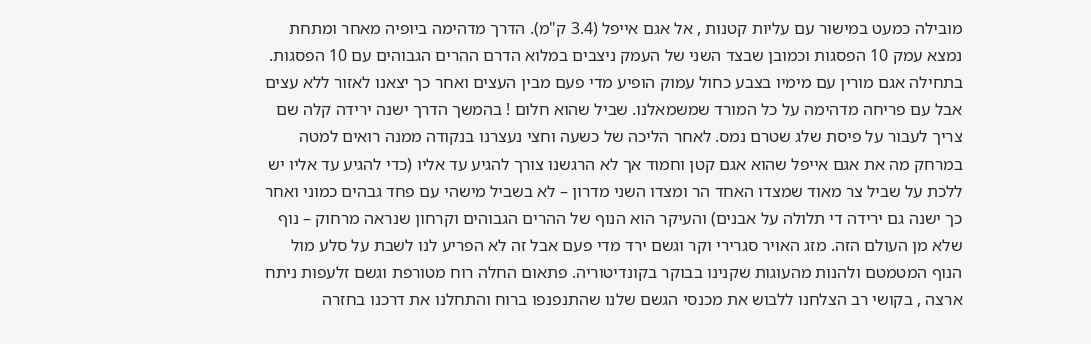מובילה כמעט במישור עם עליות קטנות , אל אגם אייפל (3.4 ק"מ). הדרך מדהימה ביופיה מאחר ומתחת נמצא עמק 10 הפסגות וכמובן שבצד השני של העמק ניצבים במלוא הדרם ההרים הגבוהים עם 10 הפסגות. בתחילה אגם מורין עם מימיו בצבע כחול עמוק הופיע מדי פעם מבין העצים ואחר כך יצאנו לאזור ללא עצים אבל עם פריחה מדהימה על כל המורד שמשמאלנו. שביל שהוא חלום ! בהמשך הדרך ישנה ירידה קלה שם צריך לעבור על פיסת שלג שטרם נמס. לאחר הליכה של כשעה וחצי נעצרנו בנקודה ממנה רואים למטה במרחק מה את אגם אייפל שהוא אגם קטן וחמוד אך לא הרגשנו צורך להגיע עד אליו (כדי להגיע עד אליו יש ללכת על שביל צר מאוד שמצדו האחד הר ומצדו השני מדרון – לא בשביל מישהי עם פחד גבהים כמוני ואחר כך ישנה גם ירידה די תלולה על אבנים) והעיקר הוא הנוף של ההרים הגבוהים וקרחון שנראה מרחוק – נוף שלא מן העולם הזה. מזג האויר סגרירי וקר וגשם ירד מדי פעם אבל זה לא הפריע לנו לשבת על סלע מול הנוף המטמטם ולהנות מהעוגות שקנינו בבוקר בקונדיטוריה. פתאום החלה רוח מטורפת וגשם זלעפות ניתח ארצה , בקושי רב הצלחנו ללבוש את מכנסי הגשם שלנו שהתנפנפו ברוח והתחלנו את דרכנו בחזרה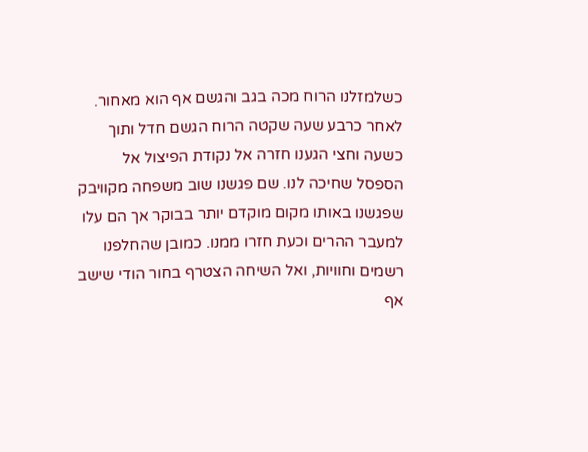כשלמזלנו הרוח מכה בגב והגשם אף הוא מאחור. לאחר כרבע שעה שקטה הרוח הגשם חדל ותוך כשעה וחצי הגענו חזרה אל נקודת הפיצול אל הספסל שחיכה לנו. שם פגשנו שוב משפחה מקוויבק שפגשנו באותו מקום מוקדם יותר בבוקר אך הם עלו למעבר ההרים וכעת חזרו ממנו. כמובן שהחלפנו רשמים וחוויות, ואל השיחה הצטרף בחור הודי שישב אף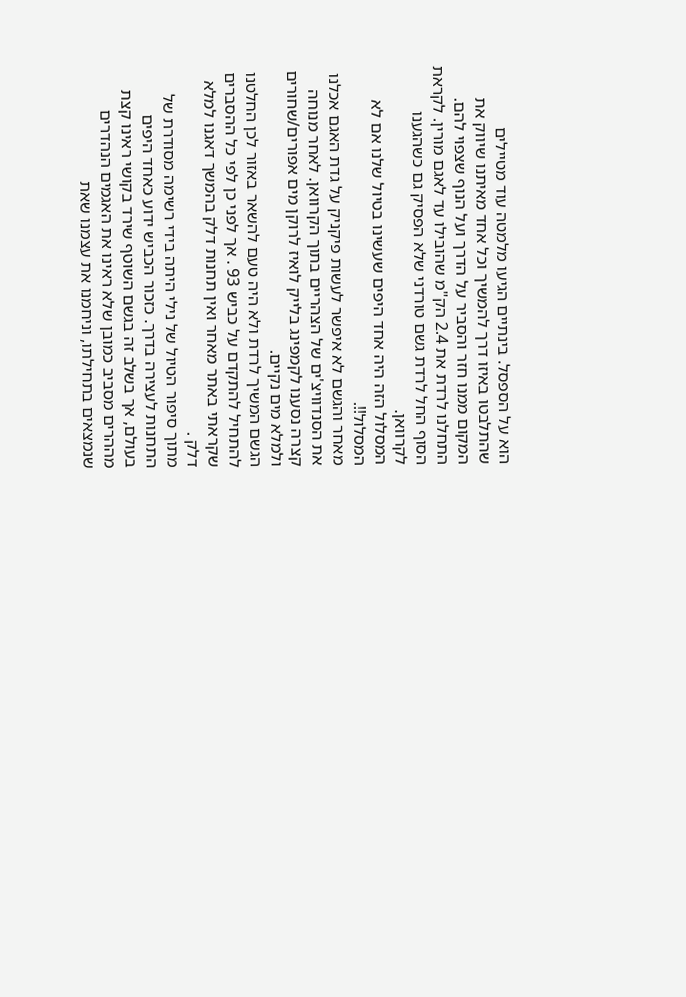הוא על הספסל. בינתיים הגיעו מלמטה עוד מטיילים שהתלבטו באיזו דרך להמשיך וכל אחד מאיתנו שיווק את המקום ממנו חזר והסביר על הדרך ועל הנוף שצפוי להם. התחלנו לרדת את 2.4 הק"מ שהובילו עד לאגם מורין. לקראת הסוף החל לרדת גשם טורדני שלא הפסיק גם כשהגענו לקרוואן.
המסלול הזה היה אחד היפים שעשינו בטיול שלנו אם לא המסלול!!.
מאחר והגשם לא איפשר לעשות פיקניק על גדת האגם אכלנו את הסנדוויצ'ים של הצהריים בתוך הקרוואן. לאחר מנוחה קצרה נסענו לקמפינג בלייק לואיז לרוקן מים אפורים/שחורים ולמלא מים נקיים.
הגשם המשיך לרדת ולא היה טעם להשאר באזור לכן החלטנו להתחיל להתקדם על כביש 93 . אך לפני כן לפי כל ההסברים שקראתי באתר מאחר ואין תחנות דלק בהמשך דאגנו למלא דלק .
מתוך סיפור הטיול של נילי היתה בידי רשימה מסודרת של התחנות לעצירה בדרך. כזכור הכביש ידוע כאחד היפים בעולם, אך בשלב זה בגשם השוטף שירד בקושי ראינו קצת מההרים מסביב כמובן שלא ראינו את האגמים הנהדרים שנמצאים בתחילתו, וניחמנו את עצמנו שאת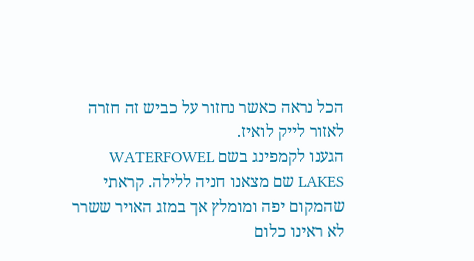הכל נראה כאשר נחזור על כביש זה חזרה לאזור לייק לואיז.
הגענו לקמפינג בשם WATERFOWEL LAKES שם מצאנו חניה ללילה. קראתי שהמקום יפה ומומלץ אך במזג האויר ששרר לא ראינו כלום